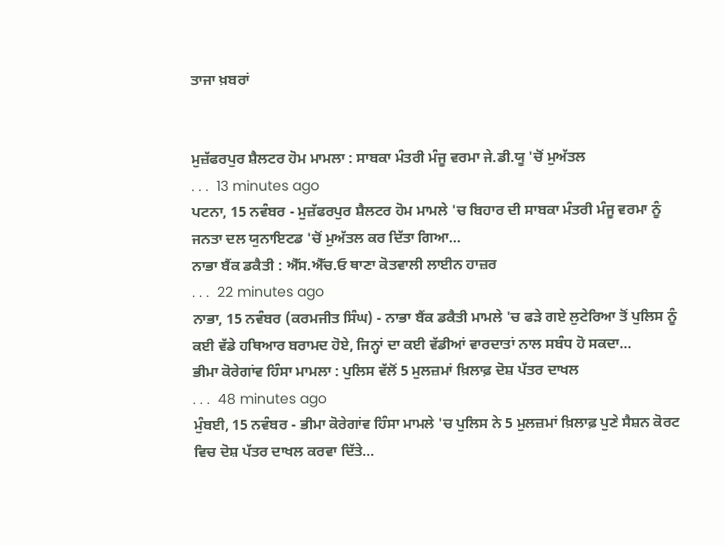ਤਾਜਾ ਖ਼ਬਰਾਂ


ਮੁਜ਼ੱਫਰਪੁਰ ਸ਼ੈਲਟਰ ਹੋਮ ਮਾਮਲਾ : ਸਾਬਕਾ ਮੰਤਰੀ ਮੰਜੂ ਵਰਮਾ ਜੇ.ਡੀ.ਯੂ 'ਚੋਂ ਮੁਅੱਤਲ
. . .  13 minutes ago
ਪਟਨਾ, 15 ਨਵੰਬਰ - ਮੁਜ਼ੱਫਰਪੁਰ ਸ਼ੈਲਟਰ ਹੋਮ ਮਾਮਲੇ 'ਚ ਬਿਹਾਰ ਦੀ ਸਾਬਕਾ ਮੰਤਰੀ ਮੰਜੂ ਵਰਮਾ ਨੂੰ ਜਨਤਾ ਦਲ ਯੁਨਾਇਟਡ 'ਚੋਂ ਮੁਅੱਤਲ ਕਰ ਦਿੱਤਾ ਗਿਆ...
ਨਾਭਾ ਬੈਂਕ ਡਕੈਤੀ : ਐੱਸ.ਐੱਚ.ਓ ਥਾਣਾ ਕੋਤਵਾਲੀ ਲਾਈਨ ਹਾਜ਼ਰ
. . .  22 minutes ago
ਨਾਭਾ, 15 ਨਵੰਬਰ (ਕਰਮਜੀਤ ਸਿੰਘ) - ਨਾਭਾ ਬੈਂਕ ਡਕੈਤੀ ਮਾਮਲੇ 'ਚ ਫੜੇ ਗਏ ਲੁਟੇਰਿਆ ਤੋਂ ਪੁਲਿਸ ਨੂੰ ਕਈ ਵੱਡੇ ਹਥਿਆਰ ਬਰਾਮਦ ਹੋਏ, ਜਿਨ੍ਹਾਂ ਦਾ ਕਈ ਵੱਡੀਆਂ ਵਾਰਦਾਤਾਂ ਨਾਲ ਸਬੰਧ ਹੋ ਸਕਦਾ...
ਭੀਮਾ ਕੋਰੇਗਾਂਵ ਹਿੰਸਾ ਮਾਮਲਾ : ਪੁਲਿਸ ਵੱਲੋਂ 5 ਮੁਲਜ਼ਮਾਂ ਖ਼ਿਲਾਫ਼ ਦੋਸ਼ ਪੱਤਰ ਦਾਖਲ
. . .  48 minutes ago
ਮੁੰਬਈ, 15 ਨਵੰਬਰ - ਭੀਮਾ ਕੋਰੇਗਾਂਵ ਹਿੰਸਾ ਮਾਮਲੇ 'ਚ ਪੁਲਿਸ ਨੇ 5 ਮੁਲਜ਼ਮਾਂ ਖ਼ਿਲਾਫ਼ ਪੁਣੇ ਸੈਸ਼ਨ ਕੋਰਟ ਵਿਚ ਦੋਸ਼ ਪੱਤਰ ਦਾਖਲ ਕਰਵਾ ਦਿੱਤੇ...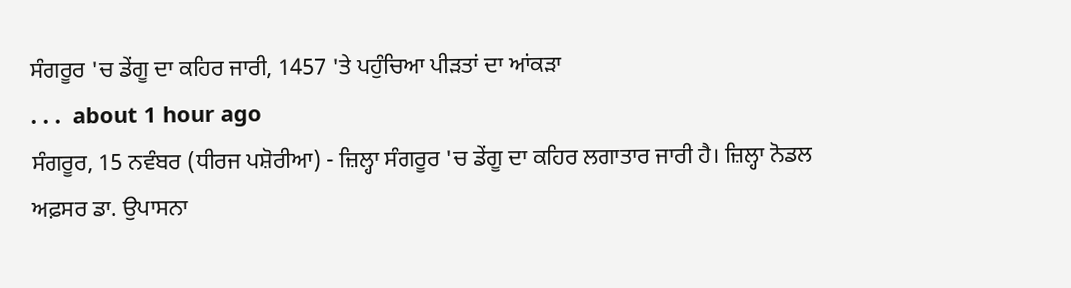ਸੰਗਰੂਰ 'ਚ ਡੇਂਗੂ ਦਾ ਕਹਿਰ ਜਾਰੀ, 1457 'ਤੇ ਪਹੁੰਚਿਆ ਪੀੜਤਾਂ ਦਾ ਆਂਕੜਾ
. . .  about 1 hour ago
ਸੰਗਰੂਰ, 15 ਨਵੰਬਰ (ਧੀਰਜ ਪਸ਼ੋਰੀਆ) - ਜ਼ਿਲ੍ਹਾ ਸੰਗਰੂਰ 'ਚ ਡੇਂਗੂ ਦਾ ਕਹਿਰ ਲਗਾਤਾਰ ਜਾਰੀ ਹੈ। ਜ਼ਿਲ੍ਹਾ ਨੋਡਲ ਅਫ਼ਸਰ ਡਾ. ਉਪਾਸਨਾ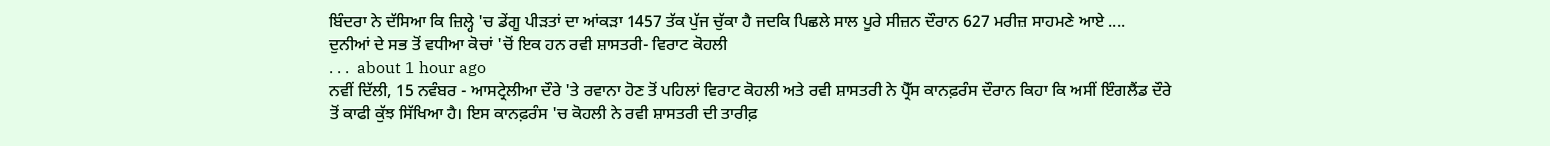ਬਿੰਦਰਾ ਨੇ ਦੱਸਿਆ ਕਿ ਜ਼ਿਲ੍ਹੇ 'ਚ ਡੇਂਗੂ ਪੀੜਤਾਂ ਦਾ ਆਂਕੜਾ 1457 ਤੱਕ ਪੁੱਜ ਚੁੱਕਾ ਹੈ ਜਦਕਿ ਪਿਛਲੇ ਸਾਲ ਪੂਰੇ ਸੀਜ਼ਨ ਦੌਰਾਨ 627 ਮਰੀਜ਼ ਸਾਹਮਣੇ ਆਏ ....
ਦੁਨੀਆਂ ਦੇ ਸਭ ਤੋਂ ਵਧੀਆ ਕੋਚਾਂ 'ਚੋਂ ਇਕ ਹਨ ਰਵੀ ਸ਼ਾਸਤਰੀ- ਵਿਰਾਟ ਕੋਹਲੀ
. . .  about 1 hour ago
ਨਵੀਂ ਦਿੱਲੀ, 15 ਨਵੰਬਰ - ਆਸਟ੍ਰੇਲੀਆ ਦੌਰੇ 'ਤੇ ਰਵਾਨਾ ਹੋਣ ਤੋਂ ਪਹਿਲਾਂ ਵਿਰਾਟ ਕੋਹਲੀ ਅਤੇ ਰਵੀ ਸ਼ਾਸਤਰੀ ਨੇ ਪ੍ਰੈੱਸ ਕਾਨਫ਼ਰੰਸ ਦੌਰਾਨ ਕਿਹਾ ਕਿ ਅਸੀਂ ਇੰਗਲੈਂਡ ਦੌਰੇ ਤੋਂ ਕਾਫੀ ਕੁੱਝ ਸਿੱਖਿਆ ਹੈ। ਇਸ ਕਾਨਫ਼ਰੰਸ 'ਚ ਕੋਹਲੀ ਨੇ ਰਵੀ ਸ਼ਾਸਤਰੀ ਦੀ ਤਾਰੀਫ਼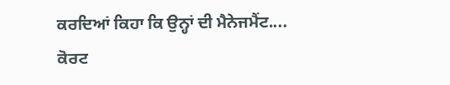ਕਰਦਿਆਂ ਕਿਹਾ ਕਿ ਉਨ੍ਹਾਂ ਦੀ ਮੈਨੇਜਮੈਂਟ....
ਕੋਰਟ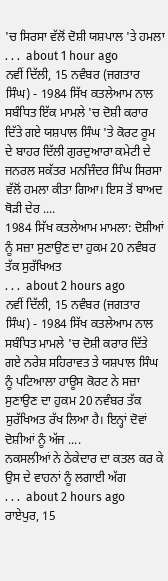'ਚ ਸਿਰਸਾ ਵੱਲੋਂ ਦੋਸ਼ੀ ਯਸ਼ਪਾਲ 'ਤੇ ਹਮਲਾ
. . .  about 1 hour ago
ਨਵੀਂ ਦਿੱਲੀ, 15 ਨਵੰਬਰ (ਜਗਤਾਰ ਸਿੰਘ) - 1984 ਸਿੱਖ ਕਤਲੇਆਮ ਨਾਲ ਸਬੰਧਿਤ ਇੱਕ ਮਾਮਲੇ 'ਚ ਦੋਸ਼ੀ ਕਰਾਰ ਦਿੱਤੇ ਗਏ ਯਸ਼ਪਾਲ ਸਿੰਘ 'ਤੇ ਕੋਰਟ ਰੂਮ ਦੇ ਬਾਹਰ ਦਿੱਲੀ ਗੁਰਦੁਆਰਾ ਕਮੇਟੀ ਦੇ ਜਨਰਲ ਸਕੱਤਰ ਮਨਜਿੰਦਰ ਸਿੰਘ ਸਿਰਸਾ ਵੱਲੋਂ ਹਮਲਾ ਕੀਤਾ ਗਿਆ। ਇਸ ਤੋਂ ਬਾਅਦ ਥੋੜੀ ਦੇਰ ....
1984 ਸਿੱਖ ਕਤਲੇਆਮ ਮਾਮਲਾ: ਦੋਸ਼ੀਆਂ ਨੂੰ ਸਜ਼ਾ ਸੁਣਾਉਣ ਦਾ ਹੁਕਮ 20 ਨਵੰਬਰ ਤੱਕ ਸੁਰੱਖਿਅਤ
. . .  about 2 hours ago
ਨਵੀਂ ਦਿੱਲੀ, 15 ਨਵੰਬਰ (ਜਗਤਾਰ ਸਿੰਘ) - 1984 ਸਿੱਖ ਕਤਲੇਆਮ ਨਾਲ ਸਬੰਧਿਤ ਮਾਮਲੇ 'ਚ ਦੋਸ਼ੀ ਕਰਾਰ ਦਿੱਤੇ ਗਏ ਨਰੇਸ਼ ਸਹਿਰਾਵਤ ਤੇ ਯਸ਼ਪਾਲ ਸਿੰਘ ਨੂੰ ਪਟਿਆਲਾ ਹਾਊਸ ਕੋਰਟ ਨੇ ਸਜ਼ਾ ਸੁਣਾਉਣ ਦਾ ਹੁਕਮ 20 ਨਵੰਬਰ ਤੱਕ ਸੁਰੱਖਿਅਤ ਰੱਖ ਲਿਆ ਹੈ। ਇਨ੍ਹਾਂ ਦੋਵਾਂ ਦੋਸ਼ੀਆਂ ਨੂੰ ਅੱਜ ....
ਨਕਸਲੀਆਂ ਨੇ ਠੇਕੇਦਾਰ ਦਾ ਕਤਲ ਕਰ ਕੇ ਉਸ ਦੇ ਵਾਹਨਾਂ ਨੂੰ ਲਗਾਈ ਅੱਗ
. . .  about 2 hours ago
ਰਾਏਪੁਰ, 15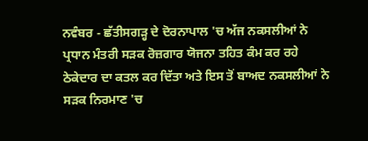ਨਵੰਬਰ - ਛੱਤੀਸਗੜ੍ਹ ਦੇ ਦੋਰਨਾਪਾਲ 'ਚ ਅੱਜ ਨਕਸਲੀਆਂ ਨੇ ਪ੍ਰਧਾਨ ਮੰਤਰੀ ਸੜਕ ਰੋਜ਼ਗਾਰ ਯੋਜਨਾ ਤਹਿਤ ਕੰਮ ਕਰ ਰਹੇ ਠੇਕੇਦਾਰ ਦਾ ਕਤਲ ਕਰ ਦਿੱਤਾ ਅਤੇ ਇਸ ਤੋਂ ਬਾਅਦ ਨਕਸਲੀਆਂ ਨੇ ਸੜਕ ਨਿਰਮਾਣ 'ਚ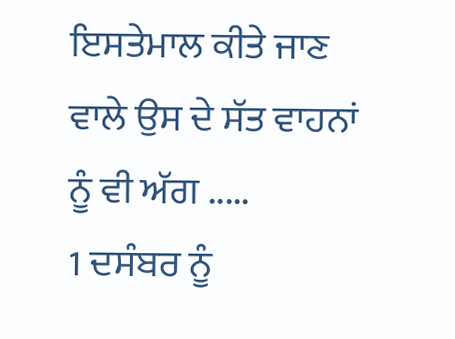ਇਸਤੇਮਾਲ ਕੀਤੇ ਜਾਣ ਵਾਲੇ ਉਸ ਦੇ ਸੱਤ ਵਾਹਨਾਂ ਨੂੰ ਵੀ ਅੱਗ .....
1 ਦਸੰਬਰ ਨੂੰ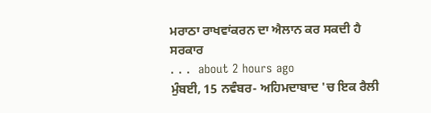ਮਰਾਠਾ ਰਾਖਵਾਂਕਰਨ ਦਾ ਐਲਾਨ ਕਰ ਸਕਦੀ ਹੈ ਸਰਕਾਰ
. . .  about 2 hours ago
ਮੁੰਬਈ, 15 ਨਵੰਬਰ- ਅਹਿਮਦਾਬਾਦ 'ਚ ਇਕ ਰੈਲੀ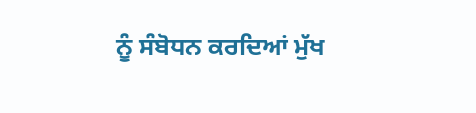ਨੂੰ ਸੰਬੋਧਨ ਕਰਦਿਆਂ ਮੁੱਖ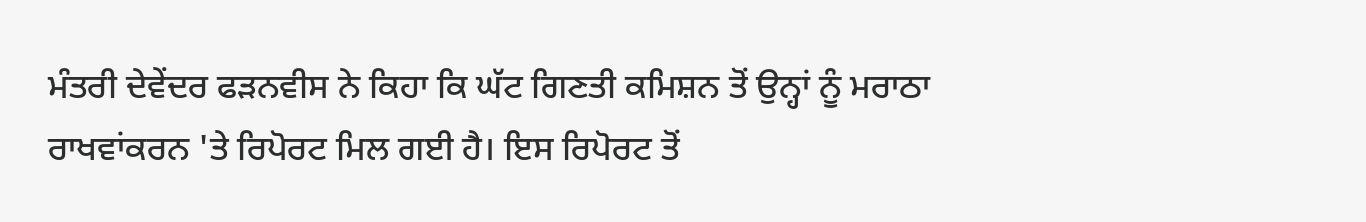ਮੰਤਰੀ ਦੇਵੇਂਦਰ ਫੜਨਵੀਸ ਨੇ ਕਿਹਾ ਕਿ ਘੱਟ ਗਿਣਤੀ ਕਮਿਸ਼ਨ ਤੋਂ ਉਨ੍ਹਾਂ ਨੂੰ ਮਰਾਠਾ ਰਾਖਵਾਂਕਰਨ 'ਤੇ ਰਿਪੋਰਟ ਮਿਲ ਗਈ ਹੈ। ਇਸ ਰਿਪੋਰਟ ਤੋਂ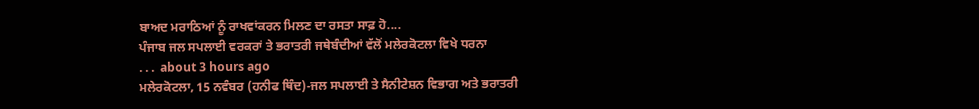ਬਾਅਦ ਮਰਾਠਿਆਂ ਨੂੰ ਰਾਖਵਾਂਕਰਨ ਮਿਲਣ ਦਾ ਰਸਤਾ ਸਾਫ਼ ਹੋ....
ਪੰਜਾਬ ਜਲ ਸਪਲਾਈ ਵਰਕਰਾਂ ਤੇ ਭਰਾਤਰੀ ਜਥੇਬੰਦੀਆਂ ਵੱਲੋਂ ਮਲੇਰਕੋਟਲਾ ਵਿਖੇ ਧਰਨਾ
. . .  about 3 hours ago
ਮਲੇਰਕੋਟਲਾ, 15 ਨਵੰਬਰ (ਹਨੀਫ ਥਿੰਦ)-ਜਲ ਸਪਲਾਈ ਤੇ ਸੈਨੀਟੇਸ਼ਨ ਵਿਭਾਗ ਅਤੇ ਭਰਾਤਰੀ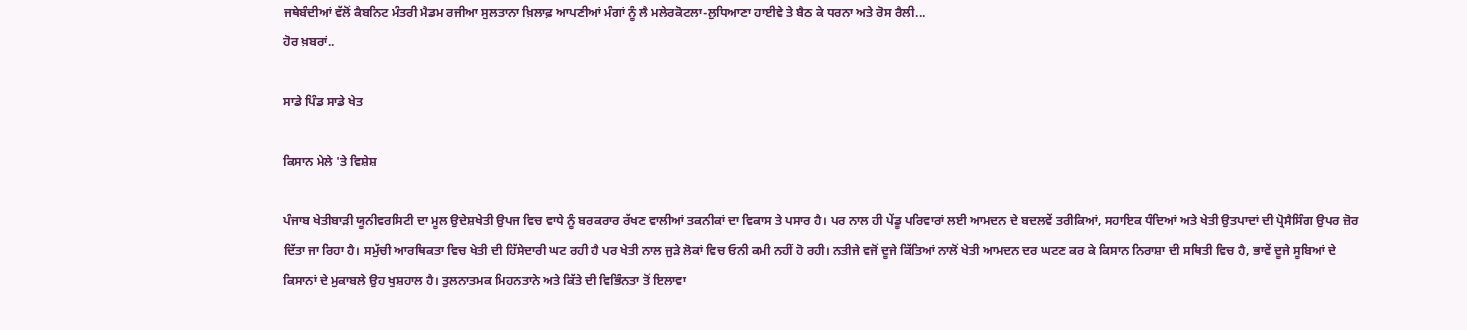ਜਥੇਬੰਦੀਆਂ ਵੱਲੋਂ ਕੈਬਨਿਟ ਮੰਤਰੀ ਮੈਡਮ ਰਜੀਆ ਸੁਲਤਾਨਾ ਖ਼ਿਲਾਫ਼ ਆਪਣੀਆਂ ਮੰਗਾਂ ਨੂੰ ਲੈ ਮਲੇਰਕੋਟਲਾ-ਲੁਧਿਆਣਾ ਹਾਈਵੇ ਤੇ ਬੈਠ ਕੇ ਧਰਨਾ ਅਤੇ ਰੋਸ ਰੈਲੀ...
ਹੋਰ ਖ਼ਬਰਾਂ..

ਸਾਡੇ ਪਿੰਡ ਸਾਡੇ ਖੇਤ

ਕਿਸਾਨ ਮੇਲੇ 'ਤੇ ਵਿਸ਼ੇਸ਼

ਪੰਜਾਬ ਖੇਤੀਬਾੜੀ ਯੂਨੀਵਰਸਿਟੀ ਦਾ ਮੂਲ ਉਦੇਸ਼ਖੇਤੀ ਉਪਜ ਵਿਚ ਵਾਧੇ ਨੂੰ ਬਰਕਰਾਰ ਰੱਖਣ ਵਾਲੀਆਂ ਤਕਨੀਕਾਂ ਦਾ ਵਿਕਾਸ ਤੇ ਪਸਾਰ ਹੈ। ਪਰ ਨਾਲ ਹੀ ਪੇਂਡੂ ਪਰਿਵਾਰਾਂ ਲਈ ਆਮਦਨ ਦੇ ਬਦਲਵੇਂ ਤਰੀਕਿਆਂ, ਸਹਾਇਕ ਧੰਦਿਆਂ ਅਤੇ ਖੇਤੀ ਉਤਪਾਦਾਂ ਦੀ ਪ੍ਰੋਸੈਸਿੰਗ ਉਪਰ ਜ਼ੋਰ ਦਿੱਤਾ ਜਾ ਰਿਹਾ ਹੈ। ਸਮੁੱਚੀ ਆਰਥਿਕਤਾ ਵਿਚ ਖੇਤੀ ਦੀ ਹਿੱਸੇਦਾਰੀ ਘਟ ਰਹੀ ਹੈ ਪਰ ਖੇਤੀ ਨਾਲ ਜੁੜੇ ਲੋਕਾਂ ਵਿਚ ਓਨੀ ਕਮੀ ਨਹੀਂ ਹੋ ਰਹੀ। ਨਤੀਜੇ ਵਜੋਂ ਦੂਜੇ ਕਿੱਤਿਆਂ ਨਾਲੋਂ ਖੇਤੀ ਆਮਦਨ ਦਰ ਘਟਣ ਕਰ ਕੇ ਕਿਸਾਨ ਨਿਰਾਸ਼ਾ ਦੀ ਸਥਿਤੀ ਵਿਚ ਹੈ, ਭਾਵੇਂ ਦੂਜੇ ਸੂਬਿਆਂ ਦੇ ਕਿਸਾਨਾਂ ਦੇ ਮੁਕਾਬਲੇ ਉਹ ਖੁਸ਼ਹਾਲ ਹੈ। ਤੁਲਨਾਤਮਕ ਮਿਹਨਤਾਨੇ ਅਤੇ ਕਿੱਤੇ ਦੀ ਵਿਭਿੰਨਤਾ ਤੋਂ ਇਲਾਵਾ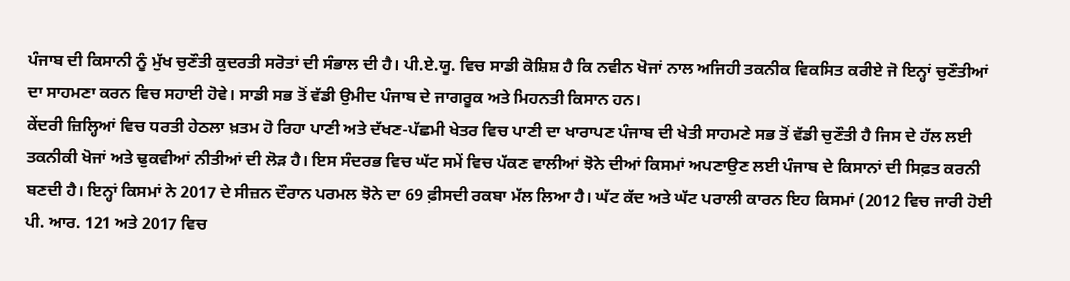ਪੰਜਾਬ ਦੀ ਕਿਸਾਨੀ ਨੂੰ ਮੁੱਖ ਚੁਣੌਤੀ ਕੁਦਰਤੀ ਸਰੋਤਾਂ ਦੀ ਸੰਭਾਲ ਦੀ ਹੈ। ਪੀ.ਏ.ਯੂ. ਵਿਚ ਸਾਡੀ ਕੋਸ਼ਿਸ਼ ਹੈ ਕਿ ਨਵੀਨ ਖੋਜਾਂ ਨਾਲ ਅਜਿਹੀ ਤਕਨੀਕ ਵਿਕਸਿਤ ਕਰੀਏ ਜੋ ਇਨ੍ਹਾਂ ਚੁਣੌਤੀਆਂ ਦਾ ਸਾਹਮਣਾ ਕਰਨ ਵਿਚ ਸਹਾਈ ਹੋਵੇ। ਸਾਡੀ ਸਭ ਤੋਂ ਵੱਡੀ ਉਮੀਦ ਪੰਜਾਬ ਦੇ ਜਾਗਰੂਕ ਅਤੇ ਮਿਹਨਤੀ ਕਿਸਾਨ ਹਨ।
ਕੇਂਦਰੀ ਜ਼ਿਲ੍ਹਿਆਂ ਵਿਚ ਧਰਤੀ ਹੇਠਲਾ ਖ਼ਤਮ ਹੋ ਰਿਹਾ ਪਾਣੀ ਅਤੇ ਦੱਖਣ-ਪੱਛਮੀ ਖੇਤਰ ਵਿਚ ਪਾਣੀ ਦਾ ਖਾਰਾਪਣ ਪੰਜਾਬ ਦੀ ਖੇਤੀ ਸਾਹਮਣੇ ਸਭ ਤੋਂ ਵੱਡੀ ਚੁਣੌਤੀ ਹੈ ਜਿਸ ਦੇ ਹੱਲ ਲਈ ਤਕਨੀਕੀ ਖੋਜਾਂ ਅਤੇ ਢੁਕਵੀਆਂ ਨੀਤੀਆਂ ਦੀ ਲੋੜ ਹੈ। ਇਸ ਸੰਦਰਭ ਵਿਚ ਘੱਟ ਸਮੇਂ ਵਿਚ ਪੱਕਣ ਵਾਲੀਆਂ ਝੋਨੇ ਦੀਆਂ ਕਿਸਮਾਂ ਅਪਣਾਉਣ ਲਈ ਪੰਜਾਬ ਦੇ ਕਿਸਾਨਾਂ ਦੀ ਸਿਫ਼ਤ ਕਰਨੀ ਬਣਦੀ ਹੈ। ਇਨ੍ਹਾਂ ਕਿਸਮਾਂ ਨੇ 2017 ਦੇ ਸੀਜ਼ਨ ਦੌਰਾਨ ਪਰਮਲ ਝੋਨੇ ਦਾ 69 ਫ਼ੀਸਦੀ ਰਕਬਾ ਮੱਲ ਲਿਆ ਹੈ। ਘੱਟ ਕੱਦ ਅਤੇ ਘੱਟ ਪਰਾਲੀ ਕਾਰਨ ਇਹ ਕਿਸਮਾਂ (2012 ਵਿਚ ਜਾਰੀ ਹੋਈ ਪੀ. ਆਰ. 121 ਅਤੇ 2017 ਵਿਚ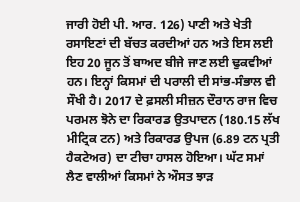ਜਾਰੀ ਹੋਈ ਪੀ. ਆਰ. 126) ਪਾਣੀ ਅਤੇ ਖੇਤੀ ਰਸਾਇਣਾਂ ਦੀ ਬੱਚਤ ਕਰਦੀਆਂ ਹਨ ਅਤੇ ਇਸ ਲਈ ਇਹ 20 ਜੂਨ ਤੋਂ ਬਾਅਦ ਬੀਜੇ ਜਾਣ ਲਈ ਢੁਕਵੀਆਂ ਹਨ। ਇਨ੍ਹਾਂ ਕਿਸਮਾਂ ਦੀ ਪਰਾਲੀ ਦੀ ਸਾਂਭ-ਸੰਭਾਲ ਵੀ ਸੌਖੀ ਹੈ। 2017 ਦੇ ਫ਼ਸਲੀ ਸੀਜ਼ਨ ਦੌਰਾਨ ਰਾਜ ਵਿਚ ਪਰਮਲ ਝੋਨੇ ਦਾ ਰਿਕਾਰਡ ਉਤਪਾਦਨ (180.15 ਲੱਖ ਮੀਟ੍ਰਿਕ ਟਨ) ਅਤੇ ਰਿਕਾਰਡ ਉਪਜ (6.89 ਟਨ ਪ੍ਰਤੀ ਹੈਕਟੇਅਰ) ਦਾ ਟੀਚਾ ਹਾਸਲ ਹੋਇਆ। ਘੱਟ ਸਮਾਂ ਲੈਣ ਵਾਲੀਆਂ ਕਿਸਮਾਂ ਨੇ ਔਸਤ ਝਾੜ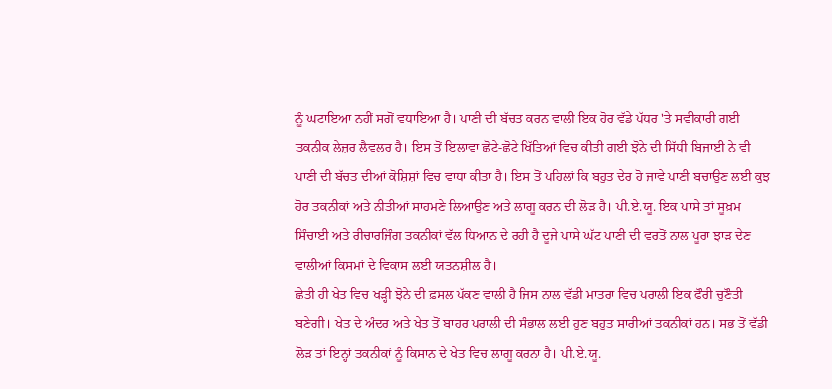ਨੂੰ ਘਟਾਇਆ ਨਹੀਂ ਸਗੋਂ ਵਧਾਇਆ ਹੈ। ਪਾਣੀ ਦੀ ਬੱਚਤ ਕਰਨ ਵਾਲੀ ਇਕ ਹੋਰ ਵੱਡੇ ਪੱਧਰ 'ਤੇ ਸਵੀਕਾਰੀ ਗਈ ਤਕਨੀਕ ਲੇਜ਼ਰ ਲੈਵਲਰ ਹੈ। ਇਸ ਤੋਂ ਇਲਾਵਾ ਛੋਟੇ-ਛੋਟੇ ਖਿੱਤਿਆਂ ਵਿਚ ਕੀਤੀ ਗਈ ਝੋਨੇ ਦੀ ਸਿੱਧੀ ਬਿਜਾਈ ਨੇ ਵੀ ਪਾਣੀ ਦੀ ਬੱਚਤ ਦੀਆਂ ਕੋਸ਼ਿਸ਼ਾਂ ਵਿਚ ਵਾਧਾ ਕੀਤਾ ਹੈ। ਇਸ ਤੋਂ ਪਹਿਲਾਂ ਕਿ ਬਹੁਤ ਦੇਰ ਹੋ ਜਾਵੇ ਪਾਣੀ ਬਚਾਉਣ ਲਈ ਕੁਝ ਹੋਰ ਤਕਨੀਕਾਂ ਅਤੇ ਨੀਤੀਆਂ ਸਾਹਮਣੇ ਲਿਆਉਣ ਅਤੇ ਲਾਗੂ ਕਰਨ ਦੀ ਲੋੜ ਹੈ। ਪੀ.ਏ.ਯੂ. ਇਕ ਪਾਸੇ ਤਾਂ ਸੂਖ਼ਮ ਸਿੰਚਾਈ ਅਤੇ ਰੀਚਾਰਜਿੰਗ ਤਕਨੀਕਾਂ ਵੱਲ ਧਿਆਨ ਦੇ ਰਹੀ ਹੈ ਦੂਜੇ ਪਾਸੇ ਘੱਟ ਪਾਣੀ ਦੀ ਵਰਤੋਂ ਨਾਲ ਪੂਰਾ ਝਾੜ ਦੇਣ ਵਾਲੀਆਂ ਕਿਸਮਾਂ ਦੇ ਵਿਕਾਸ ਲਈ ਯਤਨਸ਼ੀਲ ਹੈ।
ਛੇਤੀ ਹੀ ਖੇਤ ਵਿਚ ਖੜ੍ਹੀ ਝੋਨੇ ਦੀ ਫ਼ਸਲ ਪੱਕਣ ਵਾਲੀ ਹੈ ਜਿਸ ਨਾਲ ਵੱਡੀ ਮਾਤਰਾ ਵਿਚ ਪਰਾਲੀ ਇਕ ਫੌਰੀ ਚੁਣੌਤੀ ਬਣੇਗੀ। ਖੇਤ ਦੇ ਅੰਦਰ ਅਤੇ ਖੇਤ ਤੋਂ ਬਾਹਰ ਪਰਾਲੀ ਦੀ ਸੰਭਾਲ ਲਈ ਹੁਣ ਬਹੁਤ ਸਾਰੀਆਂ ਤਕਨੀਕਾਂ ਹਨ। ਸਭ ਤੋਂ ਵੱਡੀ ਲੋੜ ਤਾਂ ਇਨ੍ਹਾਂ ਤਕਨੀਕਾਂ ਨੂੰ ਕਿਸਾਨ ਦੇ ਖੇਤ ਵਿਚ ਲਾਗੂ ਕਰਨਾ ਹੈ। ਪੀ.ਏ.ਯੂ.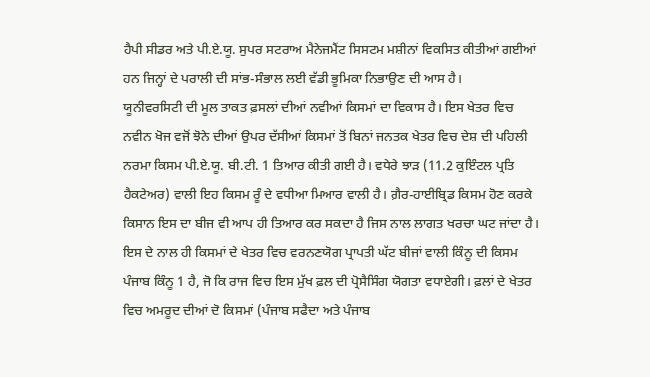ਹੈਪੀ ਸੀਡਰ ਅਤੇ ਪੀ.ਏ.ਯੂ. ਸੁਪਰ ਸਟਰਾਅ ਮੈਨੇਜਮੈਂਟ ਸਿਸਟਮ ਮਸ਼ੀਨਾਂ ਵਿਕਸਿਤ ਕੀਤੀਆਂ ਗਈਆਂ ਹਨ ਜਿਨ੍ਹਾਂ ਦੇ ਪਰਾਲੀ ਦੀ ਸਾਂਭ-ਸੰਭਾਲ ਲਈ ਵੱਡੀ ਭੂਮਿਕਾ ਨਿਭਾਉਣ ਦੀ ਆਸ ਹੈ।
ਯੂਨੀਵਰਸਿਟੀ ਦੀ ਮੂਲ ਤਾਕਤ ਫ਼ਸਲਾਂ ਦੀਆਂ ਨਵੀਆਂ ਕਿਸਮਾਂ ਦਾ ਵਿਕਾਸ ਹੈ। ਇਸ ਖੇਤਰ ਵਿਚ ਨਵੀਨ ਖੋਜ ਵਜੋਂ ਝੋਨੇ ਦੀਆਂ ਉਪਰ ਦੱਸੀਆਂ ਕਿਸਮਾਂ ਤੋਂ ਬਿਨਾਂ ਜਨਤਕ ਖੇਤਰ ਵਿਚ ਦੇਸ਼ ਦੀ ਪਹਿਲੀ ਨਰਮਾ ਕਿਸਮ ਪੀ.ਏ.ਯੂ. ਬੀ.ਟੀ. 1 ਤਿਆਰ ਕੀਤੀ ਗਈ ਹੈ। ਵਧੇਰੇ ਝਾੜ (11.2 ਕੁਇੰਟਲ ਪ੍ਰਤਿ ਹੈਕਟੇਅਰ) ਵਾਲੀ ਇਹ ਕਿਸਮ ਰੂੰ ਦੇ ਵਧੀਆ ਮਿਆਰ ਵਾਲੀ ਹੈ। ਗ਼ੈਰ-ਹਾਈਬ੍ਰਿਡ ਕਿਸਮ ਹੋਣ ਕਰਕੇ ਕਿਸਾਨ ਇਸ ਦਾ ਬੀਜ ਵੀ ਆਪ ਹੀ ਤਿਆਰ ਕਰ ਸਕਦਾ ਹੈ ਜਿਸ ਨਾਲ ਲਾਗਤ ਖਰਚਾ ਘਟ ਜਾਂਦਾ ਹੈ। ਇਸ ਦੇ ਨਾਲ ਹੀ ਕਿਸਮਾਂ ਦੇ ਖੇਤਰ ਵਿਚ ਵਰਨਣਯੋਗ ਪ੍ਰਾਪਤੀ ਘੱਟ ਬੀਜਾਂ ਵਾਲੀ ਕਿੰਨੂ ਦੀ ਕਿਸਮ ਪੰਜਾਬ ਕਿੰਨੂ 1 ਹੈ, ਜੋ ਕਿ ਰਾਜ ਵਿਚ ਇਸ ਮੁੱਖ ਫ਼ਲ ਦੀ ਪ੍ਰੋਸੈਸਿੰਗ ਯੋਗਤਾ ਵਧਾਏਗੀ। ਫ਼ਲਾਂ ਦੇ ਖੇਤਰ ਵਿਚ ਅਮਰੂਦ ਦੀਆਂ ਦੋ ਕਿਸਮਾਂ (ਪੰਜਾਬ ਸਫੈਦਾ ਅਤੇ ਪੰਜਾਬ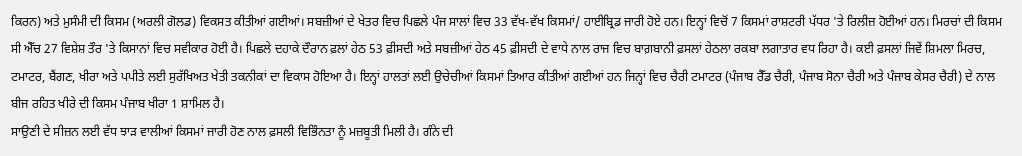ਕਿਰਨ) ਅਤੇ ਮੁਸੰਮੀ ਦੀ ਕਿਸਮ (ਅਰਲੀ ਗੋਲਡ) ਵਿਕਸਤ ਕੀਤੀਆਂ ਗਈਆਂ। ਸਬਜ਼ੀਆਂ ਦੇ ਖੇਤਰ ਵਿਚ ਪਿਛਲੇ ਪੰਜ ਸਾਲਾਂ ਵਿਚ 33 ਵੱਖ-ਵੱਖ ਕਿਸਮਾਂ/ ਹਾਈਬ੍ਰਿਡ ਜਾਰੀ ਹੋਏ ਹਨ। ਇਨ੍ਹਾਂ ਵਿਚੋਂ 7 ਕਿਸਮਾਂ ਰਾਸ਼ਟਰੀ ਪੱਧਰ 'ਤੇ ਰਿਲੀਜ਼ ਹੋਈਆਂ ਹਨ। ਮਿਰਚਾਂ ਦੀ ਕਿਸਮ ਸੀ ਐੱਚ 27 ਵਿਸ਼ੇਸ਼ ਤੌਰ 'ਤੇ ਕਿਸਾਨਾਂ ਵਿਚ ਸਵੀਕਾਰ ਹੋਈ ਹੈ। ਪਿਛਲੇ ਦਹਾਕੇ ਦੌਰਾਨ ਫ਼ਲਾਂ ਹੇਠ 53 ਫ਼ੀਸਦੀ ਅਤੇ ਸਬਜ਼ੀਆਂ ਹੇਠ 45 ਫ਼ੀਸਦੀ ਦੇ ਵਾਧੇ ਨਾਲ ਰਾਜ ਵਿਚ ਬਾਗ਼ਬਾਨੀ ਫ਼ਸਲਾਂ ਹੇਠਲਾ ਰਕਬਾ ਲਗਾਤਾਰ ਵਧ ਰਿਹਾ ਹੈ। ਕਈ ਫ਼ਸਲਾਂ ਜਿਵੇਂ ਸ਼ਿਮਲਾ ਮਿਰਚ, ਟਮਾਟਰ, ਬੈਂਗਣ, ਖੀਰਾ ਅਤੇ ਪਪੀਤੇ ਲਈ ਸੁਰੱਖਿਅਤ ਖੇਤੀ ਤਕਨੀਕਾਂ ਦਾ ਵਿਕਾਸ ਹੋਇਆ ਹੈ। ਇਨ੍ਹਾਂ ਹਾਲਤਾਂ ਲਈ ਉਚੇਚੀਆਂ ਕਿਸਮਾਂ ਤਿਆਰ ਕੀਤੀਆਂ ਗਈਆਂ ਹਨ ਜਿਨ੍ਹਾਂ ਵਿਚ ਚੈਰੀ ਟਮਾਟਰ (ਪੰਜਾਬ ਰੈੱਡ ਚੈਰੀ, ਪੰਜਾਬ ਸੋਨਾ ਚੈਰੀ ਅਤੇ ਪੰਜਾਬ ਕੇਸਰ ਚੈਰੀ) ਦੇ ਨਾਲ ਬੀਜ ਰਹਿਤ ਖੀਰੇ ਦੀ ਕਿਸਮ ਪੰਜਾਬ ਖੀਰਾ 1 ਸ਼ਾਮਿਲ ਹੈ।
ਸਾਉਣੀ ਦੇ ਸੀਜ਼ਨ ਲਈ ਵੱਧ ਝਾੜ ਵਾਲੀਆਂ ਕਿਸਮਾਂ ਜਾਰੀ ਹੋਣ ਨਾਲ ਫ਼ਸਲੀ ਵਿਭਿੰਨਤਾ ਨੂੰ ਮਜ਼ਬੂਤੀ ਮਿਲੀ ਹੈ। ਗੰਨੇ ਦੀ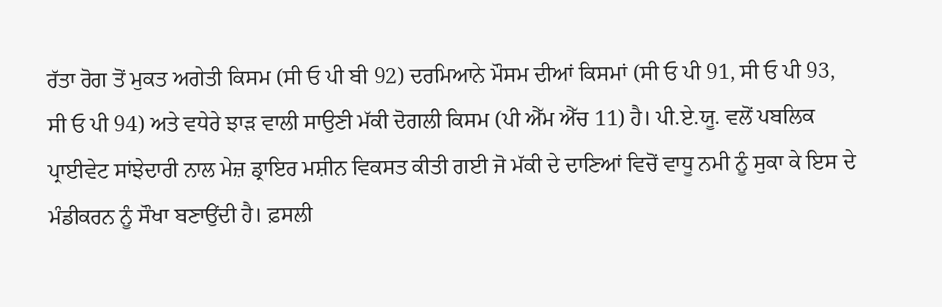ਰੱਤਾ ਰੋਗ ਤੋਂ ਮੁਕਤ ਅਗੇਤੀ ਕਿਸਮ (ਸੀ ਓ ਪੀ ਬੀ 92) ਦਰਮਿਆਨੇ ਮੌਸਮ ਦੀਆਂ ਕਿਸਮਾਂ (ਸੀ ਓ ਪੀ 91, ਸੀ ਓ ਪੀ 93, ਸੀ ਓ ਪੀ 94) ਅਤੇ ਵਧੇਰੇ ਝਾੜ ਵਾਲੀ ਸਾਉਣੀ ਮੱਕੀ ਦੋਗਲੀ ਕਿਸਮ (ਪੀ ਐੱਮ ਐੱਚ 11) ਹੈ। ਪੀ.ਏ.ਯੂ. ਵਲੋਂ ਪਬਲਿਕ ਪ੍ਰਾਈਵੇਟ ਸਾਂਝੇਦਾਰੀ ਨਾਲ ਮੇਜ਼ ਡ੍ਰਾਇਰ ਮਸ਼ੀਨ ਵਿਕਸਤ ਕੀਤੀ ਗਈ ਜੋ ਮੱਕੀ ਦੇ ਦਾਣਿਆਂ ਵਿਚੋਂ ਵਾਧੂ ਨਮੀ ਨੂੰ ਸੁਕਾ ਕੇ ਇਸ ਦੇ ਮੰਡੀਕਰਨ ਨੂੰ ਸੌਖਾ ਬਣਾਉਂਦੀ ਹੈ। ਫ਼ਸਲੀ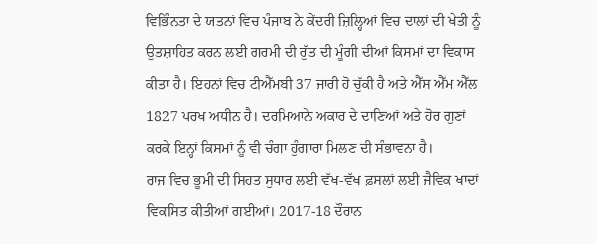ਵਿਭਿੰਨਤਾ ਦੇ ਯਤਨਾਂ ਵਿਚ ਪੰਜਾਬ ਨੇ ਕੇਂਦਰੀ ਜ਼ਿਲ੍ਹਿਆਂ ਵਿਚ ਦਾਲਾਂ ਦੀ ਖੇਤੀ ਨੂੰ ਉਤਸ਼ਾਹਿਤ ਕਰਨ ਲਈ ਗਰਮੀ ਦੀ ਰੁੱਤ ਦੀ ਮੂੰਗੀ ਦੀਆਂ ਕਿਸਮਾਂ ਦਾ ਵਿਕਾਸ ਕੀਤਾ ਹੈ। ਇਹਨਾਂ ਵਿਚ ਟੀਐੱਮਬੀ 37 ਜਾਰੀ ਹੋ ਚੁੱਕੀ ਹੈ ਅਤੇ ਐੱਸ ਐੱਮ ਐੱਲ 1827 ਪਰਖ ਅਧੀਨ ਹੈ। ਦਰਮਿਆਨੇ ਅਕਾਰ ਦੇ ਦਾਣਿਆਂ ਅਤੇ ਹੋਰ ਗੁਣਾਂ ਕਰਕੇ ਇਨ੍ਹਾਂ ਕਿਸਮਾਂ ਨੂੰ ਵੀ ਚੰਗਾ ਹੁੰਗਾਰਾ ਮਿਲਣ ਦੀ ਸੰਭਾਵਨਾ ਹੈ।
ਰਾਜ ਵਿਚ ਭੂਮੀ ਦੀ ਸਿਹਤ ਸੁਧਾਰ ਲਈ ਵੱਖ-ਵੱਖ ਫ਼ਸਲਾਂ ਲਈ ਜੈਵਿਕ ਖਾਦਾਂ ਵਿਕਸਿਤ ਕੀਤੀਆਂ ਗਈਆਂ। 2017-18 ਦੌਰਾਨ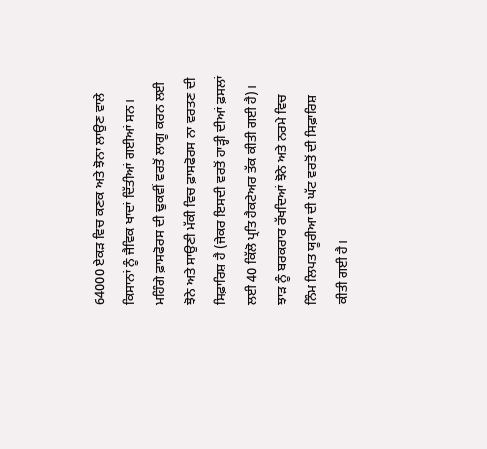64000 ਏਕੜ ਵਿਚ ਕਣਕ ਅਤੇ ਝੋਨਾ ਲਾਉਣ ਵਾਲੇ ਕਿਸਾਨਾਂ ਨੂੰ ਜੈਵਿਕ ਖਾਦਾਂ ਦਿੱਤੀਆਂ ਗਈਆਂ ਸਨ। ਮਹਿੰਗੇ ਫ਼ਾਸਫੋਰਸ ਦੀ ਢੁਕਵੀਂ ਵਰਤੋਂ ਲਾਗੂ ਕਰਨ ਲਈ ਝੋਨੇ ਅਤੇ ਸਾਉਣੀ ਮੱਕੀ ਵਿਚ ਫ਼ਾਸਫੋਰਸ ਨਾ ਵਰਤਣ ਦੀ ਸਿਫ਼ਾਰਿਸ਼ ਹੈ (ਜੇਕਰ ਇਸਦੀ ਵਰਤੋਂ ਹਾੜ੍ਹੀ ਦੀਆਂ ਫ਼ਸਲਾਂ ਲਈ 40 ਕਿੱਲੋ ਪ੍ਰਤਿ ਹੈਕਟੇਅਰ ਤੱਕ ਕੀਤੀ ਗਈ ਹੈ)। ਝਾੜ ਨੂੰ ਬਰਕਰਾਰ ਰੱਖਦਿਆਂ ਝੋਨੇ ਅਤੇ ਨਰਮੇ ਵਿਚ ਨਿੰਮ ਲਿਪਤ ਯੂਰੀਆ ਦੀ ਘੱਟ ਵਰਤੋਂ ਦੀ ਸਿਫ਼ਾਰਿਸ਼ ਕੀਤੀ ਗਈ ਹੈ।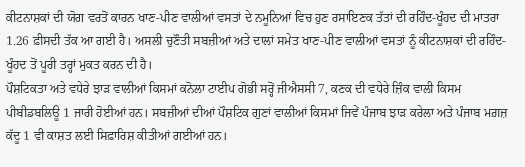ਕੀਟਨਾਸ਼ਕਾਂ ਦੀ ਯੋਗ ਵਰਤੋਂ ਕਾਰਨ ਖਾਣ-ਪੀਣ ਵਾਲੀਆਂ ਵਸਤਾਂ ਦੇ ਨਮੂਨਿਆਂ ਵਿਚ ਹੁਣ ਰਸਾਇਣਕ ਤੱਤਾਂ ਦੀ ਰਹਿੰਦ-ਖੂੰਹਦ ਦੀ ਮਾਤਰਾ 1.26 ਫ਼ੀਸਦੀ ਤੱਕ ਆ ਗਈ ਹੈ। ਅਸਲੀ ਚੁਣੌਤੀ ਸਬਜ਼ੀਆਂ ਅਤੇ ਦਾਲਾਂ ਸਮੇਤ ਖਾਣ-ਪੀਣ ਵਾਲੀਆਂ ਵਸਤਾਂ ਨੂੰ ਕੀਟਨਾਸ਼ਕਾਂ ਦੀ ਰਹਿੰਦ-ਖੂੰਹਦ ਤੋਂ ਪੂਰੀ ਤਰ੍ਹਾਂ ਮੁਕਤ ਕਰਨ ਦੀ ਹੈ।
ਪੌਸ਼ਟਿਕਤਾ ਅਤੇ ਵਧੇਰੇ ਝਾੜ ਵਾਲੀਆਂ ਕਿਸਮਾਂ ਕਨੋਲਾ ਟਾਈਪ ਗੋਭੀ ਸਰ੍ਹੋਂ ਜੀਐਸਸੀ 7, ਕਣਕ ਦੀ ਵਧੇਰੇ ਜ਼ਿੰਕ ਵਾਲੀ ਕਿਸਮ ਪੀਬੀਡਬਲਿਊ 1 ਜਾਰੀ ਹੋਈਆਂ ਹਨ। ਸਬਜ਼ੀਆਂ ਦੀਆਂ ਪੌਸ਼ਟਿਕ ਗੁਣਾਂ ਵਾਲੀਆਂ ਕਿਸਮਾਂ ਜਿਵੇਂ ਪੰਜਾਬ ਝਾੜ ਕਰੇਲਾ ਅਤੇ ਪੰਜਾਬ ਮਗ਼ਜ਼ ਕੱਦੂ 1 ਵੀ ਕਾਸ਼ਤ ਲਈ ਸਿਫ਼ਾਰਿਸ਼ ਕੀਤੀਆਂ ਗਈਆਂ ਹਨ।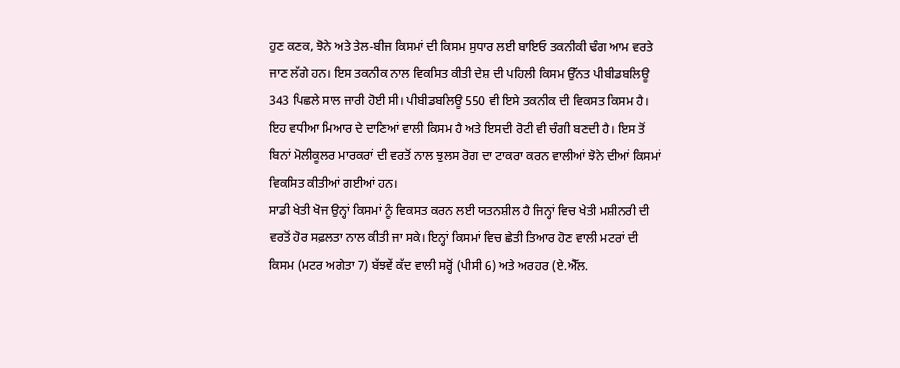ਹੁਣ ਕਣਕ, ਝੋਨੇ ਅਤੇ ਤੇਲ-ਬੀਜ ਕਿਸਮਾਂ ਦੀ ਕਿਸਮ ਸੁਧਾਰ ਲਈ ਬਾਇਓ ਤਕਨੀਕੀ ਢੰਗ ਆਮ ਵਰਤੇ ਜਾਣ ਲੱਗੇ ਹਨ। ਇਸ ਤਕਨੀਕ ਨਾਲ ਵਿਕਸਿਤ ਕੀਤੀ ਦੇਸ਼ ਦੀ ਪਹਿਲੀ ਕਿਸਮ ਉੱਨਤ ਪੀਬੀਡਬਲਿਊ 343 ਪਿਛਲੇ ਸਾਲ ਜਾਰੀ ਹੋਈ ਸੀ। ਪੀਬੀਡਬਲਿਊ 550 ਵੀ ਇਸੇ ਤਕਨੀਕ ਦੀ ਵਿਕਸਤ ਕਿਸਮ ਹੈ। ਇਹ ਵਧੀਆ ਮਿਆਰ ਦੇ ਦਾਣਿਆਂ ਵਾਲੀ ਕਿਸਮ ਹੈ ਅਤੇ ਇਸਦੀ ਰੋਟੀ ਵੀ ਚੰਗੀ ਬਣਦੀ ਹੈ। ਇਸ ਤੋਂ ਬਿਨਾਂ ਮੋਲੀਕੂਲਰ ਮਾਰਕਰਾਂ ਦੀ ਵਰਤੋਂ ਨਾਲ ਝੁਲਸ ਰੋਗ ਦਾ ਟਾਕਰਾ ਕਰਨ ਵਾਲੀਆਂ ਝੋਨੇ ਦੀਆਂ ਕਿਸਮਾਂ ਵਿਕਸਿਤ ਕੀਤੀਆਂ ਗਈਆਂ ਹਨ।
ਸਾਡੀ ਖੇਤੀ ਖੋਜ ਉਨ੍ਹਾਂ ਕਿਸਮਾਂ ਨੂੰ ਵਿਕਸਤ ਕਰਨ ਲਈ ਯਤਨਸ਼ੀਲ ਹੈ ਜਿਨ੍ਹਾਂ ਵਿਚ ਖੇਤੀ ਮਸ਼ੀਨਰੀ ਦੀ ਵਰਤੋਂ ਹੋਰ ਸਫ਼ਲਤਾ ਨਾਲ ਕੀਤੀ ਜਾ ਸਕੇ। ਇਨ੍ਹਾਂ ਕਿਸਮਾਂ ਵਿਚ ਛੇਤੀ ਤਿਆਰ ਹੋਣ ਵਾਲੀ ਮਟਰਾਂ ਦੀ ਕਿਸਮ (ਮਟਰ ਅਗੇਤਾ 7) ਬੱਝਵੇਂ ਕੱਦ ਵਾਲੀ ਸਰ੍ਹੋਂ (ਪੀਸੀ 6) ਅਤੇ ਅਰਹਰ (ਏ.ਐੱਲ.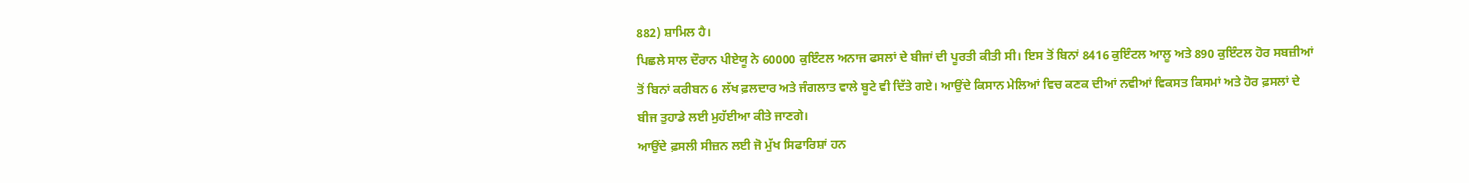882) ਸ਼ਾਮਿਲ ਹੈ।
ਪਿਛਲੇ ਸਾਲ ਦੌਰਾਨ ਪੀਏਯੂ ਨੇ 60000 ਕੁਇੰਟਲ ਅਨਾਜ ਫਸਲਾਂ ਦੇ ਬੀਜਾਂ ਦੀ ਪੂਰਤੀ ਕੀਤੀ ਸੀ। ਇਸ ਤੋਂ ਬਿਨਾਂ 8416 ਕੁਇੰਟਲ ਆਲੂ ਅਤੇ 890 ਕੁਇੰਟਲ ਹੋਰ ਸਬਜ਼ੀਆਂ ਤੋਂ ਬਿਨਾਂ ਕਰੀਬਨ 6 ਲੱਖ ਫ਼ਲਦਾਰ ਅਤੇ ਜੰਗਲਾਤ ਵਾਲੇ ਬੂਟੇ ਵੀ ਦਿੱਤੇ ਗਏ। ਆਉਂਦੇ ਕਿਸਾਨ ਮੇਲਿਆਂ ਵਿਚ ਕਣਕ ਦੀਆਂ ਨਵੀਆਂ ਵਿਕਸਤ ਕਿਸਮਾਂ ਅਤੇ ਹੋਰ ਫ਼ਸਲਾਂ ਦੇ ਬੀਜ ਤੁਹਾਡੇ ਲਈ ਮੁਹੱਈਆ ਕੀਤੇ ਜਾਣਗੇ।
ਆਉਂਦੇ ਫ਼ਸਲੀ ਸੀਜ਼ਨ ਲਈ ਜੋ ਮੁੱਖ ਸਿਫਾਰਿਸ਼ਾਂ ਹਨ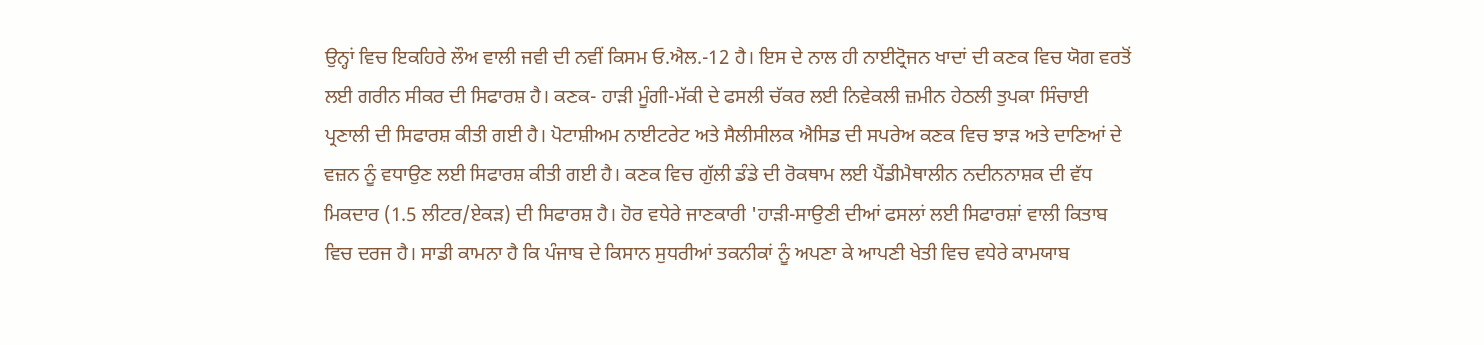ਉਨ੍ਹਾਂ ਵਿਚ ਇਕਹਿਰੇ ਲੌਅ ਵਾਲੀ ਜਵੀ ਦੀ ਨਵੀਂ ਕਿਸਮ ਓ.ਐਲ.-12 ਹੈ। ਇਸ ਦੇ ਨਾਲ ਹੀ ਨਾਈਟ੍ਰੋਜਨ ਖਾਦਾਂ ਦੀ ਕਣਕ ਵਿਚ ਯੋਗ ਵਰਤੋਂ ਲਈ ਗਰੀਨ ਸੀਕਰ ਦੀ ਸਿਫਾਰਸ਼ ਹੈ। ਕਣਕ- ਹਾੜੀ ਮੂੰਗੀ-ਮੱਕੀ ਦੇ ਫਸਲੀ ਚੱਕਰ ਲਈ ਨਿਵੇਕਲੀ ਜ਼ਮੀਨ ਹੇਠਲੀ ਤੁਪਕਾ ਸਿੰਚਾਈ ਪ੍ਰਣਾਲੀ ਦੀ ਸਿਫਾਰਸ਼ ਕੀਤੀ ਗਈ ਹੈ। ਪੋਟਾਸ਼ੀਅਮ ਨਾਈਟਰੇਟ ਅਤੇ ਸੈਲੀਸੀਲਕ ਐਸਿਡ ਦੀ ਸਪਰੇਅ ਕਣਕ ਵਿਚ ਝਾੜ ਅਤੇ ਦਾਣਿਆਂ ਦੇ ਵਜ਼ਨ ਨੂੰ ਵਧਾਉਣ ਲਈ ਸਿਫਾਰਸ਼ ਕੀਤੀ ਗਈ ਹੈ। ਕਣਕ ਵਿਚ ਗੁੱਲੀ ਡੰਡੇ ਦੀ ਰੋਕਥਾਮ ਲਈ ਪੈਂਡੀਮੈਥਾਲੀਨ ਨਦੀਨਨਾਸ਼ਕ ਦੀ ਵੱਧ ਮਿਕਦਾਰ (1.5 ਲੀਟਰ/ਏਕੜ) ਦੀ ਸਿਫਾਰਸ਼ ਹੈ। ਹੋਰ ਵਧੇਰੇ ਜਾਣਕਾਰੀ 'ਹਾੜੀ-ਸਾਉਣੀ ਦੀਆਂ ਫਸਲਾਂ ਲਈ ਸਿਫਾਰਸ਼ਾਂ ਵਾਲੀ ਕਿਤਾਬ ਵਿਚ ਦਰਜ ਹੈ। ਸਾਡੀ ਕਾਮਨਾ ਹੈ ਕਿ ਪੰਜਾਬ ਦੇ ਕਿਸਾਨ ਸੁਧਰੀਆਂ ਤਕਨੀਕਾਂ ਨੂੰ ਅਪਣਾ ਕੇ ਆਪਣੀ ਖੇਤੀ ਵਿਚ ਵਧੇਰੇ ਕਾਮਯਾਬ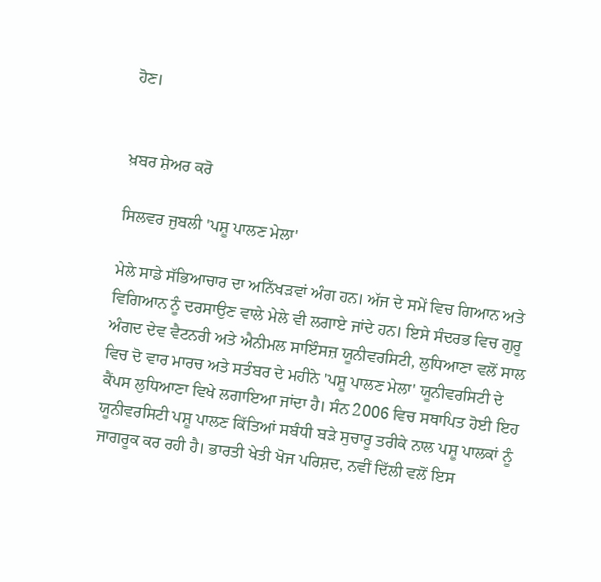ਹੋਣ।


ਖ਼ਬਰ ਸ਼ੇਅਰ ਕਰੋ

ਸਿਲਵਰ ਜੁਬਲੀ 'ਪਸ਼ੂ ਪਾਲਣ ਮੇਲਾ'

ਮੇਲੇ ਸਾਡੇ ਸੱਭਿਆਚਾਰ ਦਾ ਅਨਿੱਖੜਵਾਂ ਅੰਗ ਹਨ। ਅੱਜ ਦੇ ਸਮੇਂ ਵਿਚ ਗਿਆਨ ਅਤੇ ਵਿਗਿਆਨ ਨੂੰ ਦਰਸਾਉਣ ਵਾਲੇ ਮੇਲੇ ਵੀ ਲਗਾਏ ਜਾਂਦੇ ਹਨ। ਇਸੇ ਸੰਦਰਭ ਵਿਚ ਗੁਰੂ ਅੰਗਦ ਦੇਵ ਵੈਟਨਰੀ ਅਤੇ ਐਨੀਮਲ ਸਾਇੰਸਜ਼ ਯੂਨੀਵਰਸਿਟੀ, ਲੁਧਿਆਣਾ ਵਲੋਂ ਸਾਲ ਵਿਚ ਦੋ ਵਾਰ ਮਾਰਚ ਅਤੇ ਸਤੰਬਰ ਦੇ ਮਹੀਨੇ 'ਪਸ਼ੂ ਪਾਲਣ ਮੇਲਾ' ਯੂਨੀਵਰਸਿਟੀ ਦੇ ਕੈਂਪਸ ਲੁਧਿਆਣਾ ਵਿਖੇ ਲਗਾਇਆ ਜਾਂਦਾ ਹੈ। ਸੰਨ 2006 ਵਿਚ ਸਥਾਪਿਤ ਹੋਈ ਇਹ ਯੂਨੀਵਰਸਿਟੀ ਪਸ਼ੂ ਪਾਲਣ ਕਿੱਤਿਆਂ ਸਬੰਧੀ ਬੜੇ ਸੁਚਾਰੂ ਤਰੀਕੇ ਨਾਲ ਪਸ਼ੂ ਪਾਲਕਾਂ ਨੂੰ ਜਾਗਰੂਕ ਕਰ ਰਹੀ ਹੈ। ਭਾਰਤੀ ਖੇਤੀ ਖੋਜ ਪਰਿਸ਼ਦ, ਨਵੀਂ ਦਿੱਲੀ ਵਲੋਂ ਇਸ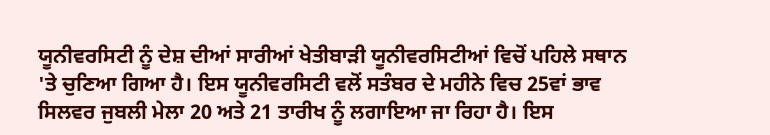ਯੂਨੀਵਰਸਿਟੀ ਨੂੰ ਦੇਸ਼ ਦੀਆਂ ਸਾਰੀਆਂ ਖੇਤੀਬਾੜੀ ਯੂਨੀਵਰਸਿਟੀਆਂ ਵਿਚੋਂ ਪਹਿਲੇ ਸਥਾਨ 'ਤੇ ਚੁਣਿਆ ਗਿਆ ਹੈ। ਇਸ ਯੂਨੀਵਰਸਿਟੀ ਵਲੋਂ ਸਤੰਬਰ ਦੇ ਮਹੀਨੇ ਵਿਚ 25ਵਾਂ ਭਾਵ ਸਿਲਵਰ ਜੁਬਲੀ ਮੇਲਾ 20 ਅਤੇ 21 ਤਾਰੀਖ ਨੂੰ ਲਗਾਇਆ ਜਾ ਰਿਹਾ ਹੈ। ਇਸ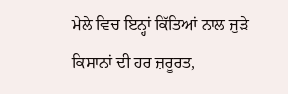ਮੇਲੇ ਵਿਚ ਇਨ੍ਹਾਂ ਕਿੱਤਿਆਂ ਨਾਲ ਜੁੜੇ ਕਿਸਾਨਾਂ ਦੀ ਹਰ ਜ਼ਰੂਰਤ,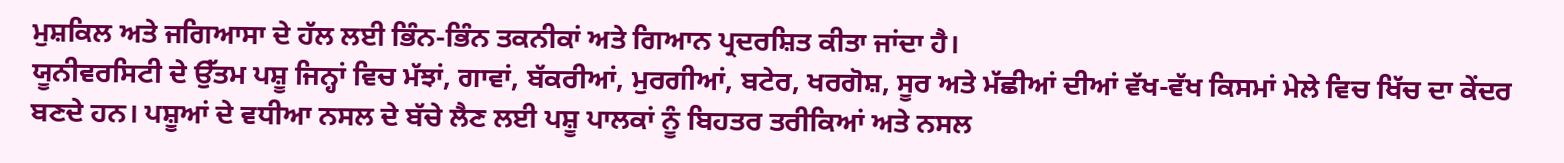ਮੁਸ਼ਕਿਲ ਅਤੇ ਜਗਿਆਸਾ ਦੇ ਹੱਲ ਲਈ ਭਿੰਨ-ਭਿੰਨ ਤਕਨੀਕਾਂ ਅਤੇ ਗਿਆਨ ਪ੍ਰਦਰਸ਼ਿਤ ਕੀਤਾ ਜਾਂਦਾ ਹੈ।
ਯੂਨੀਵਰਸਿਟੀ ਦੇ ਉੱਤਮ ਪਸ਼ੂ ਜਿਨ੍ਹਾਂ ਵਿਚ ਮੱਝਾਂ, ਗਾਵਾਂ, ਬੱਕਰੀਆਂ, ਮੁਰਗੀਆਂ, ਬਟੇਰ, ਖਰਗੋਸ਼, ਸੂਰ ਅਤੇ ਮੱਛੀਆਂ ਦੀਆਂ ਵੱਖ-ਵੱਖ ਕਿਸਮਾਂ ਮੇਲੇ ਵਿਚ ਖਿੱਚ ਦਾ ਕੇਂਦਰ ਬਣਦੇ ਹਨ। ਪਸ਼ੂਆਂ ਦੇ ਵਧੀਆ ਨਸਲ ਦੇ ਬੱਚੇ ਲੈਣ ਲਈ ਪਸ਼ੂ ਪਾਲਕਾਂ ਨੂੰ ਬਿਹਤਰ ਤਰੀਕਿਆਂ ਅਤੇ ਨਸਲ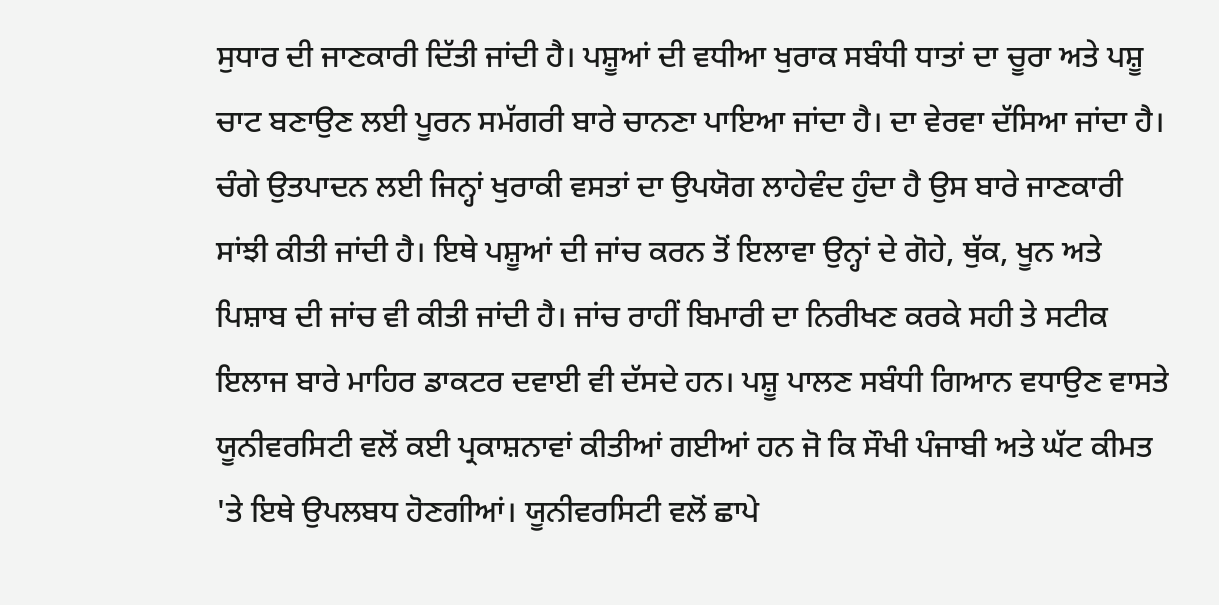ਸੁਧਾਰ ਦੀ ਜਾਣਕਾਰੀ ਦਿੱਤੀ ਜਾਂਦੀ ਹੈ। ਪਸ਼ੂਆਂ ਦੀ ਵਧੀਆ ਖੁਰਾਕ ਸਬੰਧੀ ਧਾਤਾਂ ਦਾ ਚੂਰਾ ਅਤੇ ਪਸ਼ੂ ਚਾਟ ਬਣਾਉਣ ਲਈ ਪੂਰਨ ਸਮੱਗਰੀ ਬਾਰੇ ਚਾਨਣਾ ਪਾਇਆ ਜਾਂਦਾ ਹੈ। ਦਾ ਵੇਰਵਾ ਦੱਸਿਆ ਜਾਂਦਾ ਹੈ। ਚੰਗੇ ਉਤਪਾਦਨ ਲਈ ਜਿਨ੍ਹਾਂ ਖੁਰਾਕੀ ਵਸਤਾਂ ਦਾ ਉਪਯੋਗ ਲਾਹੇਵੰਦ ਹੁੰਦਾ ਹੈ ਉਸ ਬਾਰੇ ਜਾਣਕਾਰੀ ਸਾਂਝੀ ਕੀਤੀ ਜਾਂਦੀ ਹੈ। ਇਥੇ ਪਸ਼ੂਆਂ ਦੀ ਜਾਂਚ ਕਰਨ ਤੋਂ ਇਲਾਵਾ ਉਨ੍ਹਾਂ ਦੇ ਗੋਹੇ, ਥੁੱਕ, ਖੂਨ ਅਤੇ ਪਿਸ਼ਾਬ ਦੀ ਜਾਂਚ ਵੀ ਕੀਤੀ ਜਾਂਦੀ ਹੈ। ਜਾਂਚ ਰਾਹੀਂ ਬਿਮਾਰੀ ਦਾ ਨਿਰੀਖਣ ਕਰਕੇ ਸਹੀ ਤੇ ਸਟੀਕ ਇਲਾਜ ਬਾਰੇ ਮਾਹਿਰ ਡਾਕਟਰ ਦਵਾਈ ਵੀ ਦੱਸਦੇ ਹਨ। ਪਸ਼ੂ ਪਾਲਣ ਸਬੰਧੀ ਗਿਆਨ ਵਧਾਉਣ ਵਾਸਤੇ ਯੂਨੀਵਰਸਿਟੀ ਵਲੋਂ ਕਈ ਪ੍ਰਕਾਸ਼ਨਾਵਾਂ ਕੀਤੀਆਂ ਗਈਆਂ ਹਨ ਜੋ ਕਿ ਸੌਖੀ ਪੰਜਾਬੀ ਅਤੇ ਘੱਟ ਕੀਮਤ 'ਤੇ ਇਥੇ ਉਪਲਬਧ ਹੋਣਗੀਆਂ। ਯੂਨੀਵਰਸਿਟੀ ਵਲੋਂ ਛਾਪੇ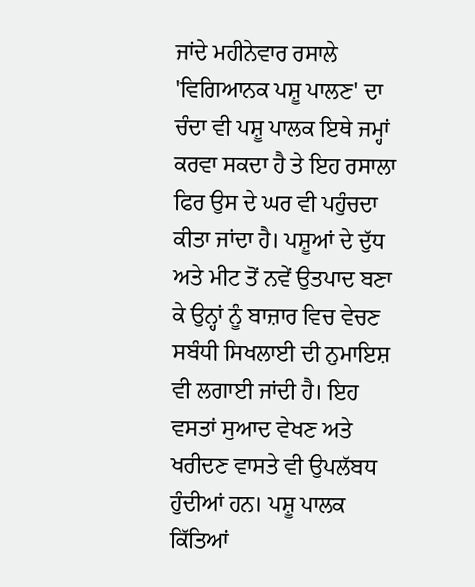ਜਾਂਦੇ ਮਹੀਨੇਵਾਰ ਰਸਾਲੇ 'ਵਿਗਿਆਨਕ ਪਸ਼ੂ ਪਾਲਣ' ਦਾ ਚੰਦਾ ਵੀ ਪਸ਼ੂ ਪਾਲਕ ਇਥੇ ਜਮ੍ਹਾਂ ਕਰਵਾ ਸਕਦਾ ਹੈ ਤੇ ਇਹ ਰਸਾਲਾ ਫਿਰ ਉਸ ਦੇ ਘਰ ਵੀ ਪਹੁੰਚਦਾ ਕੀਤਾ ਜਾਂਦਾ ਹੈ। ਪਸ਼ੂਆਂ ਦੇ ਦੁੱਧ ਅਤੇ ਮੀਟ ਤੋਂ ਨਵੇਂ ਉਤਪਾਦ ਬਣਾ ਕੇ ਉਨ੍ਹਾਂ ਨੂੰ ਬਾਜ਼ਾਰ ਵਿਚ ਵੇਚਣ ਸਬੰਧੀ ਸਿਖਲਾਈ ਦੀ ਨੁਮਾਇਸ਼ ਵੀ ਲਗਾਈ ਜਾਂਦੀ ਹੈ। ਇਹ ਵਸਤਾਂ ਸੁਆਦ ਵੇਖਣ ਅਤੇ ਖਰੀਦਣ ਵਾਸਤੇ ਵੀ ਉਪਲੱਬਧ ਹੁੰਦੀਆਂ ਹਨ। ਪਸ਼ੂ ਪਾਲਕ ਕਿੱਤਿਆਂ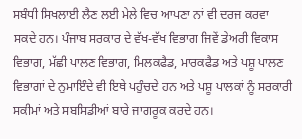ਸਬੰਧੀ ਸਿਖਲਾਈ ਲੈਣ ਲਈ ਮੇਲੇ ਵਿਚ ਆਪਣਾ ਨਾਂ ਵੀ ਦਰਜ ਕਰਵਾ ਸਕਦੇ ਹਨ। ਪੰਜਾਬ ਸਰਕਾਰ ਦੇ ਵੱਖ-ਵੱਖ ਵਿਭਾਗ ਜਿਵੇਂ ਡੇਅਰੀ ਵਿਕਾਸ ਵਿਭਾਗ, ਮੱਛੀ ਪਾਲਣ ਵਿਭਾਗ, ਮਿਲਕਫੈਡ, ਮਾਰਕਫੈਡ ਅਤੇ ਪਸ਼ੂ ਪਾਲਣ ਵਿਭਾਗਾਂ ਦੇ ਨੁਮਾਇੰਦੇ ਵੀ ਇਥੇ ਪਹੁੰਚਦੇ ਹਨ ਅਤੇ ਪਸ਼ੂ ਪਾਲਕਾਂ ਨੂੰ ਸਰਕਾਰੀ ਸਕੀਮਾਂ ਅਤੇ ਸਬਸਿਡੀਆਂ ਬਾਰੇ ਜਾਗਰੂਕ ਕਰਦੇ ਹਨ।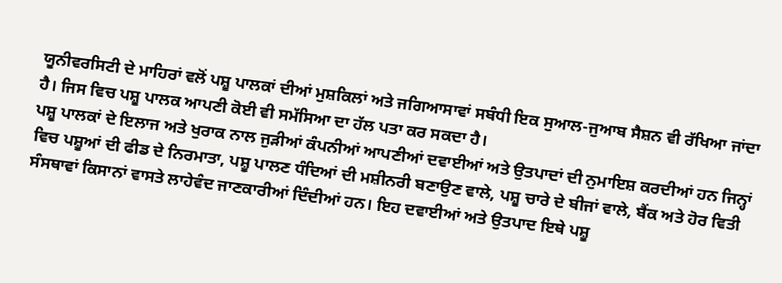ਯੂਨੀਵਰਸਿਟੀ ਦੇ ਮਾਹਿਰਾਂ ਵਲੋਂ ਪਸ਼ੂ ਪਾਲਕਾਂ ਦੀਆਂ ਮੁਸ਼ਕਿਲਾਂ ਅਤੇ ਜਗਿਆਸਾਵਾਂ ਸਬੰਧੀ ਇਕ ਸੁਆਲ-ਜੁਆਬ ਸੈਸ਼ਨ ਵੀ ਰੱਖਿਆ ਜਾਂਦਾ ਹੈ। ਜਿਸ ਵਿਚ ਪਸ਼ੂ ਪਾਲਕ ਆਪਣੀ ਕੋਈ ਵੀ ਸਮੱਸਿਆ ਦਾ ਹੱਲ ਪਤਾ ਕਰ ਸਕਦਾ ਹੈ।
ਪਸ਼ੂ ਪਾਲਕਾਂ ਦੇ ਇਲਾਜ ਅਤੇ ਖੁਰਾਕ ਨਾਲ ਜੁੜੀਆਂ ਕੰਪਨੀਆਂ ਆਪਣੀਆਂ ਦਵਾਈਆਂ ਅਤੇ ਉਤਪਾਦਾਂ ਦੀ ਨੁਮਾਇਸ਼ ਕਰਦੀਆਂ ਹਨ ਜਿਨ੍ਹਾਂ ਵਿਚ ਪਸ਼ੂਆਂ ਦੀ ਫੀਡ ਦੇ ਨਿਰਮਾਤਾ, ਪਸ਼ੂ ਪਾਲਣ ਧੰਦਿਆਂ ਦੀ ਮਸ਼ੀਨਰੀ ਬਣਾਉਣ ਵਾਲੇ, ਪਸ਼ੂ ਚਾਰੇ ਦੇ ਬੀਜਾਂ ਵਾਲੇ, ਬੈਂਕ ਅਤੇ ਹੋਰ ਵਿਤੀ ਸੰਸਥਾਵਾਂ ਕਿਸਾਨਾਂ ਵਾਸਤੇ ਲਾਹੇਵੰਦ ਜਾਣਕਾਰੀਆਂ ਦਿੰਦੀਆਂ ਹਨ। ਇਹ ਦਵਾਈਆਂ ਅਤੇ ਉਤਪਾਦ ਇਥੇ ਪਸ਼ੂ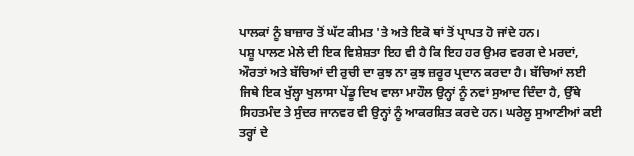ਪਾਲਕਾਂ ਨੂੰ ਬਾਜ਼ਾਰ ਤੋਂ ਘੱਟ ਕੀਮਤ 'ਤੇ ਅਤੇ ਇਕੋ ਥਾਂ ਤੋਂ ਪ੍ਰਾਪਤ ਹੋ ਜਾਂਦੇ ਹਨ।
ਪਸ਼ੂ ਪਾਲਣ ਮੇਲੇ ਦੀ ਇਕ ਵਿਸ਼ੇਸ਼ਤਾ ਇਹ ਵੀ ਹੈ ਕਿ ਇਹ ਹਰ ਉਮਰ ਵਰਗ ਦੇ ਮਰਦਾਂ, ਔਰਤਾਂ ਅਤੇ ਬੱਚਿਆਂ ਦੀ ਰੁਚੀ ਦਾ ਕੁਝ ਨਾ ਕੁਝ ਜ਼ਰੂਰ ਪ੍ਰਦਾਨ ਕਰਦਾ ਹੈ। ਬੱਚਿਆਂ ਲਈ ਜਿਥੇ ਇਕ ਖੁੱਲ੍ਹਾ ਖੁਲਾਸਾ ਪੇਂਡੂ ਦਿਖ ਵਾਲਾ ਮਾਹੌਲ ਉਨ੍ਹਾਂ ਨੂੰ ਨਵਾਂ ਸੁਆਦ ਦਿੰਦਾ ਹੈ, ਉੱਥੇ ਸਿਹਤਮੰਦ ਤੇ ਸੁੰਦਰ ਜਾਨਵਰ ਵੀ ਉਨ੍ਹਾਂ ਨੂੰ ਆਕਰਸ਼ਿਤ ਕਰਦੇ ਹਨ। ਘਰੇਲੂ ਸੁਆਣੀਆਂ ਕਈ ਤਰ੍ਹਾਂ ਦੇ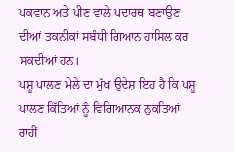ਪਕਵਾਨ ਅਤੇ ਪੀਣ ਵਾਲੇ ਪਦਾਰਥ ਬਣਾਉਣ ਦੀਆਂ ਤਕਨੀਕਾਂ ਸਬੰਧੀ ਗਿਆਨ ਹਾਸਿਲ ਕਰ ਸਕਦੀਆਂ ਹਨ।
ਪਸ਼ੂ ਪਾਲਣ ਮੇਲੇ ਦਾ ਮੁੱਖ ਉਦੇਸ਼ ਇਹ ਹੈ ਕਿ ਪਸ਼ੂ ਪਾਲਣ ਕਿੱਤਿਆਂ ਨੂੰ ਵਿਗਿਆਨਕ ਨੁਕਤਿਆਂ ਰਾਹੀਂ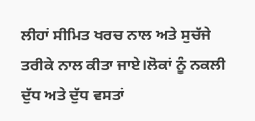ਲੀਹਾਂ ਸੀਮਿਤ ਖਰਚ ਨਾਲ ਅਤੇ ਸੁਚੱਜੇ ਤਰੀਕੇ ਨਾਲ ਕੀਤਾ ਜਾਏ।ਲੋਕਾਂ ਨੂੰ ਨਕਲੀ ਦੁੱਧ ਅਤੇ ਦੁੱਧ ਵਸਤਾਂ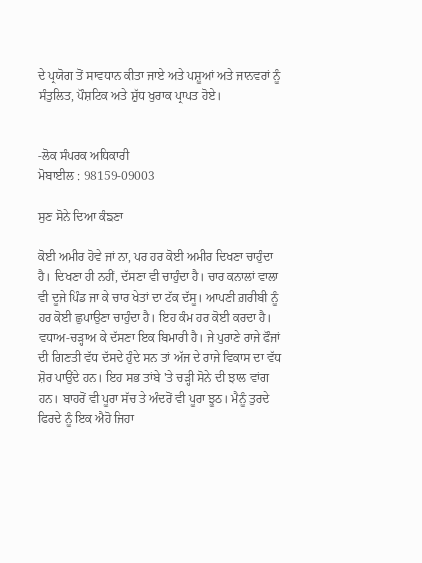ਦੇ ਪ੍ਰਯੋਗ ਤੋਂ ਸਾਵਧਾਨ ਕੀਤਾ ਜਾਏ ਅਤੇ ਪਸ਼ੂਆਂ ਅਤੇ ਜਾਨਵਰਾਂ ਨੂੰ ਸੰਤੁਲਿਤ, ਪੌਸ਼ਟਿਕ ਅਤੇ ਸ਼ੁੱਧ ਖੁਰਾਕ ਪ੍ਰਾਪਤ ਹੋਏ।


-ਲੋਕ ਸੰਪਰਕ ਅਧਿਕਾਰੀ
ਮੋਬਾਈਲ : 98159-09003

ਸੁਣ ਸੋਨੇ ਦਿਆ ਕੰਙਣਾ

ਕੋਈ ਅਮੀਰ ਹੋਵੇ ਜਾਂ ਨਾ, ਪਰ ਹਰ ਕੋਈ ਅਮੀਰ ਦਿਖਣਾ ਚਾਹੁੰਦਾ ਹੈ। ਦਿਖਣਾ ਹੀ ਨਹੀਂ, ਦੱਸਣਾ ਵੀ ਚਾਹੁੰਦਾ ਹੈ। ਚਾਰ ਕਨਾਲਾਂ ਵਾਲਾ ਵੀ ਦੂਜੇ ਪਿੰਡ ਜਾ ਕੇ ਚਾਰ ਖੇਤਾਂ ਦਾ ਟੱਕ ਦੱਸੂ। ਆਪਣੀ ਗ਼ਰੀਬੀ ਨੂੰ ਹਰ ਕੋਈ ਛੁਪਾਉਣਾ ਚਾਹੁੰਦਾ ਹੈ। ਇਹ ਕੰਮ ਹਰ ਕੋਈ ਕਰਦਾ ਹੈ। ਵਧਾਅ-ਚੜ੍ਹਾਅ ਕੇ ਦੱਸਣਾ ਇਕ ਬਿਮਾਰੀ ਹੈ। ਜੇ ਪੁਰਾਣੇ ਰਾਜੇ ਫੌਜਾਂ ਦੀ ਗਿਣਤੀ ਵੱਧ ਦੱਸਦੇ ਹੁੰਦੇ ਸਨ ਤਾਂ ਅੱਜ ਦੇ ਰਾਜੇ ਵਿਕਾਸ ਦਾ ਵੱਧ ਸ਼ੋਰ ਪਾਉਂਦੇ ਹਨ। ਇਹ ਸਭ ਤਾਂਬੇ 'ਤੇ ਚੜ੍ਹੀ ਸੋਨੇ ਦੀ ਝਾਲ ਵਾਂਗ ਹਨ। ਬਾਹਰੋਂ ਵੀ ਪੂਰਾ ਸੱਚ ਤੇ ਅੰਦਰੋਂ ਵੀ ਪੂਰਾ ਝੂਠ। ਮੈਨੂੰ ਤੁਰਦੇ ਫਿਰਦੇ ਨੂੰ ਇਕ ਐਹੋ ਜਿਹਾ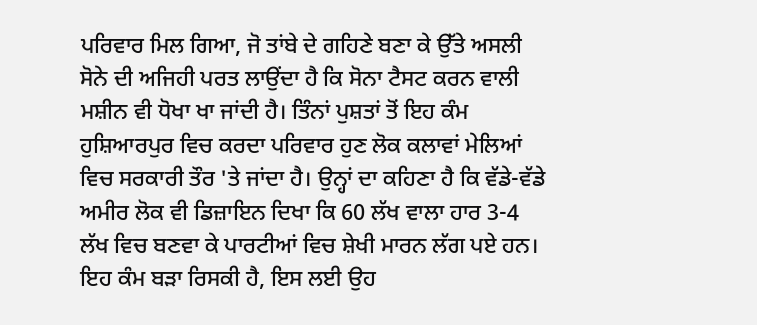ਪਰਿਵਾਰ ਮਿਲ ਗਿਆ, ਜੋ ਤਾਂਬੇ ਦੇ ਗਹਿਣੇ ਬਣਾ ਕੇ ਉੱਤੇ ਅਸਲੀ ਸੋਨੇ ਦੀ ਅਜਿਹੀ ਪਰਤ ਲਾਉਂਦਾ ਹੈ ਕਿ ਸੋਨਾ ਟੈਸਟ ਕਰਨ ਵਾਲੀ ਮਸ਼ੀਨ ਵੀ ਧੋਖਾ ਖਾ ਜਾਂਦੀ ਹੈ। ਤਿੰਨਾਂ ਪੁਸ਼ਤਾਂ ਤੋਂ ਇਹ ਕੰਮ ਹੁਸ਼ਿਆਰਪੁਰ ਵਿਚ ਕਰਦਾ ਪਰਿਵਾਰ ਹੁਣ ਲੋਕ ਕਲਾਵਾਂ ਮੇਲਿਆਂ ਵਿਚ ਸਰਕਾਰੀ ਤੌਰ 'ਤੇ ਜਾਂਦਾ ਹੈ। ਉਨ੍ਹਾਂ ਦਾ ਕਹਿਣਾ ਹੈ ਕਿ ਵੱਡੇ-ਵੱਡੇ ਅਮੀਰ ਲੋਕ ਵੀ ਡਿਜ਼ਾਇਨ ਦਿਖਾ ਕਿ 60 ਲੱਖ ਵਾਲਾ ਹਾਰ 3-4 ਲੱਖ ਵਿਚ ਬਣਵਾ ਕੇ ਪਾਰਟੀਆਂ ਵਿਚ ਸ਼ੇਖੀ ਮਾਰਨ ਲੱਗ ਪਏ ਹਨ। ਇਹ ਕੰਮ ਬੜਾ ਰਿਸਕੀ ਹੈ, ਇਸ ਲਈ ਉਹ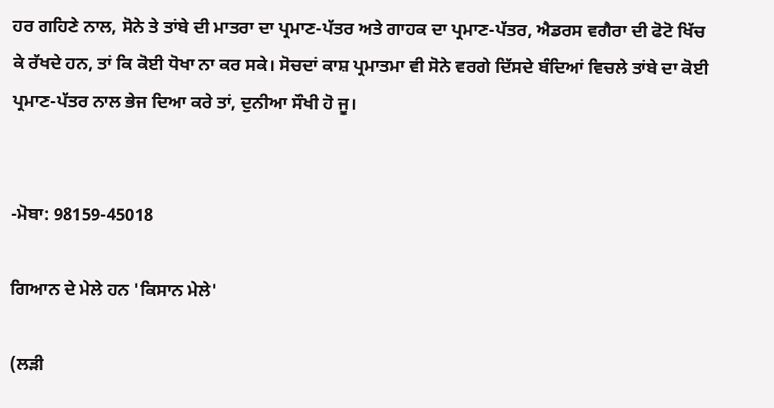ਹਰ ਗਹਿਣੇ ਨਾਲ, ਸੋਨੇ ਤੇ ਤਾਂਬੇ ਦੀ ਮਾਤਰਾ ਦਾ ਪ੍ਰਮਾਣ-ਪੱਤਰ ਅਤੇ ਗਾਹਕ ਦਾ ਪ੍ਰਮਾਣ-ਪੱਤਰ, ਐਡਰਸ ਵਗੈਰਾ ਦੀ ਫੋਟੋ ਖਿੱਚ ਕੇ ਰੱਖਦੇ ਹਨ, ਤਾਂ ਕਿ ਕੋਈ ਧੋਖਾ ਨਾ ਕਰ ਸਕੇ। ਸੋਚਦਾਂ ਕਾਸ਼ ਪ੍ਰਮਾਤਮਾ ਵੀ ਸੋਨੇ ਵਰਗੇ ਦਿੱਸਦੇ ਬੰਦਿਆਂ ਵਿਚਲੇ ਤਾਂਬੇ ਦਾ ਕੋਈ ਪ੍ਰਮਾਣ-ਪੱਤਰ ਨਾਲ ਭੇਜ ਦਿਆ ਕਰੇ ਤਾਂ, ਦੁਨੀਆ ਸੌਖੀ ਹੋ ਜੂ।


-ਮੋਬਾ: 98159-45018

ਗਿਆਨ ਦੇ ਮੇਲੇ ਹਨ 'ਕਿਸਾਨ ਮੇਲੇ'

(ਲੜੀ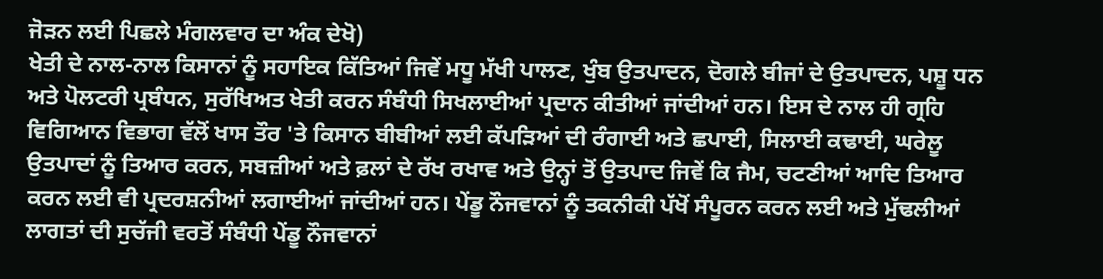ਜੋੜਨ ਲਈ ਪਿਛਲੇ ਮੰਗਲਵਾਰ ਦਾ ਅੰਕ ਦੇਖੋ)
ਖੇਤੀ ਦੇ ਨਾਲ-ਨਾਲ ਕਿਸਾਨਾਂ ਨੂੰ ਸਹਾਇਕ ਕਿੱਤਿਆਂ ਜਿਵੇਂ ਮਧੂ ਮੱਖੀ ਪਾਲਣ, ਖੁੰਬ ਉਤਪਾਦਨ, ਦੋਗਲੇ ਬੀਜਾਂ ਦੇ ਉਤਪਾਦਨ, ਪਸ਼ੂ ਧਨ ਅਤੇ ਪੋਲਟਰੀ ਪ੍ਰਬੰਧਨ, ਸੁਰੱਖਿਅਤ ਖੇਤੀ ਕਰਨ ਸੰਬੰਧੀ ਸਿਖਲਾਈਆਂ ਪ੍ਰਦਾਨ ਕੀਤੀਆਂ ਜਾਂਦੀਆਂ ਹਨ। ਇਸ ਦੇ ਨਾਲ ਹੀ ਗ੍ਰਹਿ ਵਿਗਿਆਨ ਵਿਭਾਗ ਵੱਲੋਂ ਖਾਸ ਤੌਰ 'ਤੇ ਕਿਸਾਨ ਬੀਬੀਆਂ ਲਈ ਕੱਪੜਿਆਂ ਦੀ ਰੰਗਾਈ ਅਤੇ ਛਪਾਈ, ਸਿਲਾਈ ਕਢਾਈ, ਘਰੇਲੂ ਉਤਪਾਦਾਂ ਨੂੰ ਤਿਆਰ ਕਰਨ, ਸਬਜ਼ੀਆਂ ਅਤੇ ਫ਼ਲਾਂ ਦੇ ਰੱਖ ਰਖਾਵ ਅਤੇ ਉਨ੍ਹਾਂ ਤੋਂ ਉਤਪਾਦ ਜਿਵੇਂ ਕਿ ਜੈਮ, ਚਟਣੀਆਂ ਆਦਿ ਤਿਆਰ ਕਰਨ ਲਈ ਵੀ ਪ੍ਰਦਰਸ਼ਨੀਆਂ ਲਗਾਈਆਂ ਜਾਂਦੀਆਂ ਹਨ। ਪੇਂਡੂ ਨੌਜਵਾਨਾਂ ਨੂੰ ਤਕਨੀਕੀ ਪੱਖੋਂ ਸੰਪੂਰਨ ਕਰਨ ਲਈ ਅਤੇ ਮੁੱਢਲੀਆਂ ਲਾਗਤਾਂ ਦੀ ਸੁਚੱਜੀ ਵਰਤੋਂ ਸੰਬੰਧੀ ਪੇਂਡੂ ਨੌਜਵਾਨਾਂ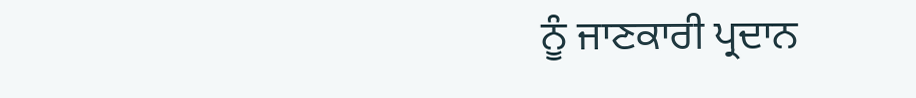ਨੂੰ ਜਾਣਕਾਰੀ ਪ੍ਰਦਾਨ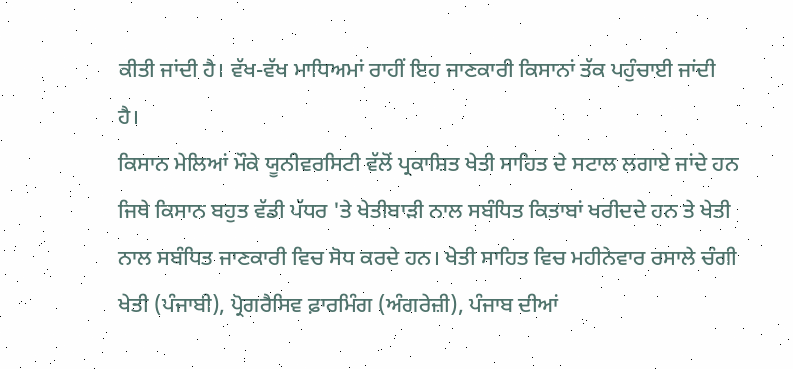ਕੀਤੀ ਜਾਂਦੀ ਹੈ। ਵੱਖ-ਵੱਖ ਮਾਧਿਅਮਾਂ ਰਾਹੀਂ ਇਹ ਜਾਣਕਾਰੀ ਕਿਸਾਨਾਂ ਤੱਕ ਪਹੁੰਚਾਈ ਜਾਂਦੀ ਹੈ।
ਕਿਸਾਨ ਮੇਲਿਆਂ ਮੌਕੇ ਯੂਨੀਵਰਸਿਟੀ ਵੱਲੋਂ ਪ੍ਰਕਾਸ਼ਿਤ ਖੇਤੀ ਸਾਹਿਤ ਦੇ ਸਟਾਲ ਲਗਾਏ ਜਾਂਦੇ ਹਨ ਜਿਥੇ ਕਿਸਾਨ ਬਹੁਤ ਵੱਡੀ ਪੱਧਰ 'ਤੇ ਖੇਤੀਬਾੜੀ ਨਾਲ ਸਬੰਧਿਤ ਕਿਤਾਬਾਂ ਖਰੀਦਦੇ ਹਨ ਤੇ ਖੇਤੀ ਨਾਲ ਸਬੰਧਿਤ ਜਾਣਕਾਰੀ ਵਿਚ ਸੋਧ ਕਰਦੇ ਹਨ। ਖੇਤੀ ਸਾਹਿਤ ਵਿਚ ਮਹੀਨੇਵਾਰ ਰਸਾਲੇ ਚੰਗੀ ਖੇਤੀ (ਪੰਜਾਬੀ), ਪ੍ਰੋਗਰੈਸਿਵ ਫ਼ਾਰਮਿੰਗ (ਅੰਗਰੇਜ਼ੀ), ਪੰਜਾਬ ਦੀਆਂ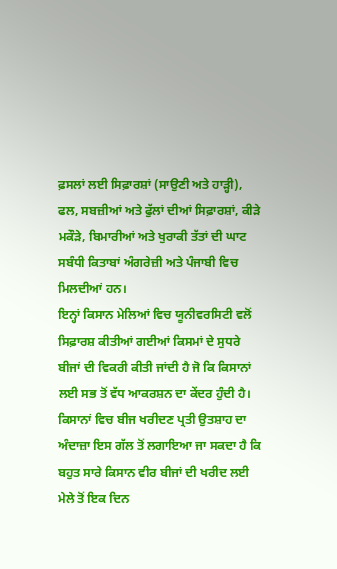ਫ਼ਸਲਾਂ ਲਈ ਸਿਫ਼ਾਰਸ਼ਾਂ (ਸਾਉਣੀ ਅਤੇ ਹਾੜ੍ਹੀ), ਫਲ, ਸਬਜ਼ੀਆਂ ਅਤੇ ਫੁੱਲਾਂ ਦੀਆਂ ਸਿਫ਼ਾਰਸ਼ਾਂ, ਕੀੜੇ ਮਕੌੜੇ, ਬਿਮਾਰੀਆਂ ਅਤੇ ਖੁਰਾਕੀ ਤੱਤਾਂ ਦੀ ਘਾਟ ਸਬੰਧੀ ਕਿਤਾਬਾਂ ਅੰਗਰੇਜ਼ੀ ਅਤੇ ਪੰਜਾਬੀ ਵਿਚ ਮਿਲਦੀਆਂ ਹਨ।
ਇਨ੍ਹਾਂ ਕਿਸਾਨ ਮੇਲਿਆਂ ਵਿਚ ਯੂਨੀਵਰਸਿਟੀ ਵਲੋਂ ਸਿਫ਼ਾਰਸ਼ ਕੀਤੀਆਂ ਗਈਆਂ ਕਿਸਮਾਂ ਦੇ ਸੁਧਰੇ ਬੀਜਾਂ ਦੀ ਵਿਕਰੀ ਕੀਤੀ ਜਾਂਦੀ ਹੈ ਜੋ ਕਿ ਕਿਸਾਨਾਂ ਲਈ ਸਭ ਤੋਂ ਵੱਧ ਆਕਰਸ਼ਨ ਦਾ ਕੇਂਦਰ ਹੁੰਦੀ ਹੈ। ਕਿਸਾਨਾਂ ਵਿਚ ਬੀਜ ਖਰੀਦਣ ਪ੍ਰਤੀ ਉਤਸ਼ਾਹ ਦਾ ਅੰਦਾਜ਼ਾ ਇਸ ਗੱਲ ਤੋਂ ਲਗਾਇਆ ਜਾ ਸਕਦਾ ਹੈ ਕਿ ਬਹੁਤ ਸਾਰੇ ਕਿਸਾਨ ਵੀਰ ਬੀਜਾਂ ਦੀ ਖਰੀਦ ਲਈ ਮੇਲੇ ਤੋਂ ਇਕ ਦਿਨ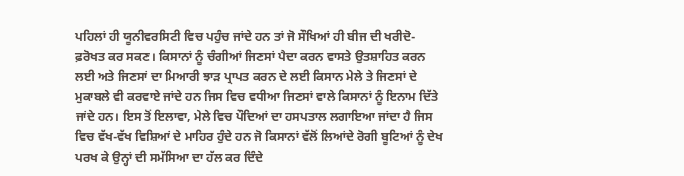ਪਹਿਲਾਂ ਹੀ ਯੂਨੀਵਰਸਿਟੀ ਵਿਚ ਪਹੁੰਚ ਜਾਂਦੇ ਹਨ ਤਾਂ ਜੋ ਸੌਖਿਆਂ ਹੀ ਬੀਜ ਦੀ ਖਰੀਦੋ-ਫ਼ਰੋਖਤ ਕਰ ਸਕਣ। ਕਿਸਾਨਾਂ ਨੂੰ ਚੰਗੀਆਂ ਜਿਣਸਾਂ ਪੈਦਾ ਕਰਨ ਵਾਸਤੇ ਉਤਸ਼ਾਹਿਤ ਕਰਨ ਲਈ ਅਤੇ ਜਿਣਸਾਂ ਦਾ ਮਿਆਰੀ ਝਾੜ ਪ੍ਰਾਪਤ ਕਰਨ ਦੇ ਲਈ ਕਿਸਾਨ ਮੇਲੇ ਤੇ ਜਿਣਸਾਂ ਦੇ ਮੁਕਾਬਲੇ ਵੀ ਕਰਵਾਏ ਜਾਂਦੇ ਹਨ ਜਿਸ ਵਿਚ ਵਧੀਆ ਜਿਣਸਾਂ ਵਾਲੇ ਕਿਸਾਨਾਂ ਨੂੰ ਇਨਾਮ ਦਿੱਤੇ ਜਾਂਦੇ ਹਨ। ਇਸ ਤੋਂ ਇਲਾਵਾ, ਮੇਲੇ ਵਿਚ ਪੌਦਿਆਂ ਦਾ ਹਸਪਤਾਲ ਲਗਾਇਆ ਜਾਂਦਾ ਹੈ ਜਿਸ ਵਿਚ ਵੱਖ-ਵੱਖ ਵਿਸ਼ਿਆਂ ਦੇ ਮਾਹਿਰ ਹੁੰਦੇ ਹਨ ਜੋ ਕਿਸਾਨਾਂ ਵੱਲੋਂ ਲਿਆਂਦੇ ਰੋਗੀ ਬੂਟਿਆਂ ਨੂੰ ਦੇਖ ਪਰਖ ਕੇ ਉਨ੍ਹਾਂ ਦੀ ਸਮੱਸਿਆ ਦਾ ਹੱਲ ਕਰ ਦਿੰਦੇ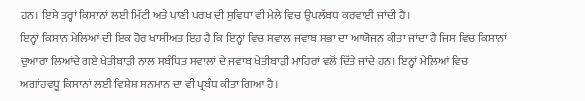ਹਨ। ਇਸੇ ਤਰ੍ਹਾਂ ਕਿਸਾਨਾਂ ਲਈ ਮਿੱਟੀ ਅਤੇ ਪਾਣੀ ਪਰਖ ਦੀ ਸੁਵਿਧਾ ਵੀ ਮੇਲੇ ਵਿਚ ਉਪਲੱਬਧ ਕਰਵਾਈ ਜਾਂਦੀ ਹੈ।
ਇਨ੍ਹਾਂ ਕਿਸਾਨ ਮੇਲਿਆਂ ਦੀ ਇਕ ਹੋਰ ਖਾਸੀਅਤ ਇਹ ਹੈ ਕਿ ਇਨ੍ਹਾਂ ਵਿਚ ਸਵਾਲ ਜਵਾਬ ਸਭਾ ਦਾ ਆਯੋਜਨ ਕੀਤਾ ਜਾਂਦਾ ਹੈ ਜਿਸ ਵਿਚ ਕਿਸਾਨਾਂ ਦੁਆਰਾ ਲਿਆਂਦੇ ਗਏ ਖੇਤੀਬਾੜੀ ਨਾਲ ਸਬੰਧਿਤ ਸਵਾਲਾਂ ਦੇ ਜਵਾਬ ਖੇਤੀਬਾੜੀ ਮਾਹਿਰਾਂ ਵਲੋਂ ਦਿੱਤੇ ਜਾਂਦੇ ਹਨ। ਇਨ੍ਹਾਂ ਮੇਲਿਆਂ ਵਿਚ ਅਗਾਂਹਵਧੂ ਕਿਸਾਨਾਂ ਲਈ ਵਿਸ਼ੇਸ਼ ਸਨਮਾਨ ਦਾ ਵੀ ਪ੍ਰਬੰਧ ਕੀਤਾ ਗਿਆ ਹੈ।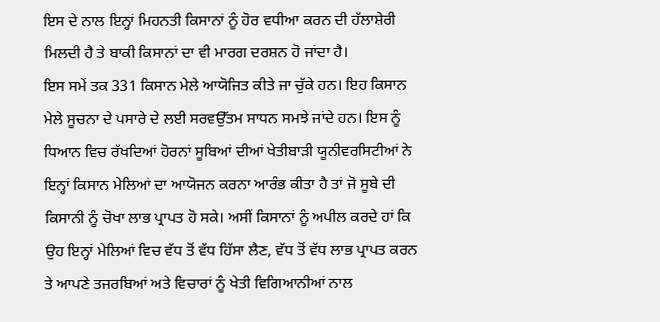ਇਸ ਦੇ ਨਾਲ ਇਨ੍ਹਾਂ ਮਿਹਨਤੀ ਕਿਸਾਨਾਂ ਨੂੰ ਹੋਰ ਵਧੀਆ ਕਰਨ ਦੀ ਹੱਲਾਸ਼ੇਰੀ ਮਿਲਦੀ ਹੈ ਤੇ ਬਾਕੀ ਕਿਸਾਨਾਂ ਦਾ ਵੀ ਮਾਰਗ ਦਰਸ਼ਨ ਹੋ ਜਾਂਦਾ ਹੈ।
ਇਸ ਸਮੇਂ ਤਕ 331 ਕਿਸਾਨ ਮੇਲੇ ਆਯੋਜਿਤ ਕੀਤੇ ਜਾ ਚੁੱਕੇ ਹਨ। ਇਹ ਕਿਸਾਨ ਮੇਲੇ ਸੂਚਨਾ ਦੇ ਪਸਾਰੇ ਦੇ ਲਈ ਸਰਵਉੱਤਮ ਸਾਧਨ ਸਮਝੇ ਜਾਂਦੇ ਹਨ। ਇਸ ਨੂੰ ਧਿਆਨ ਵਿਚ ਰੱਖਦਿਆਂ ਹੋਰਨਾਂ ਸੂਬਿਆਂ ਦੀਆਂ ਖੇਤੀਬਾੜੀ ਯੂਨੀਵਰਸਿਟੀਆਂ ਨੇ ਇਨ੍ਹਾਂ ਕਿਸਾਨ ਮੇਲਿਆਂ ਦਾ ਆਯੋਜਨ ਕਰਨਾ ਆਰੰਭ ਕੀਤਾ ਹੈ ਤਾਂ ਜੋ ਸੂਬੇ ਦੀ ਕਿਸਾਨੀ ਨੂੰ ਚੋਖਾ ਲਾਭ ਪ੍ਰਾਪਤ ਹੋ ਸਕੇ। ਅਸੀਂ ਕਿਸਾਨਾਂ ਨੂੰ ਅਪੀਲ ਕਰਦੇ ਹਾਂ ਕਿ ਉਹ ਇਨ੍ਹਾਂ ਮੇਲਿਆਂ ਵਿਚ ਵੱਧ ਤੋਂ ਵੱਧ ਹਿੱਸਾ ਲੈਣ, ਵੱਧ ਤੋਂ ਵੱਧ ਲਾਭ ਪ੍ਰਾਪਤ ਕਰਨ ਤੇ ਆਪਣੇ ਤਜਰਬਿਆਂ ਅਤੇ ਵਿਚਾਰਾਂ ਨੂੰ ਖੇਤੀ ਵਿਗਿਆਨੀਆਂ ਨਾਲ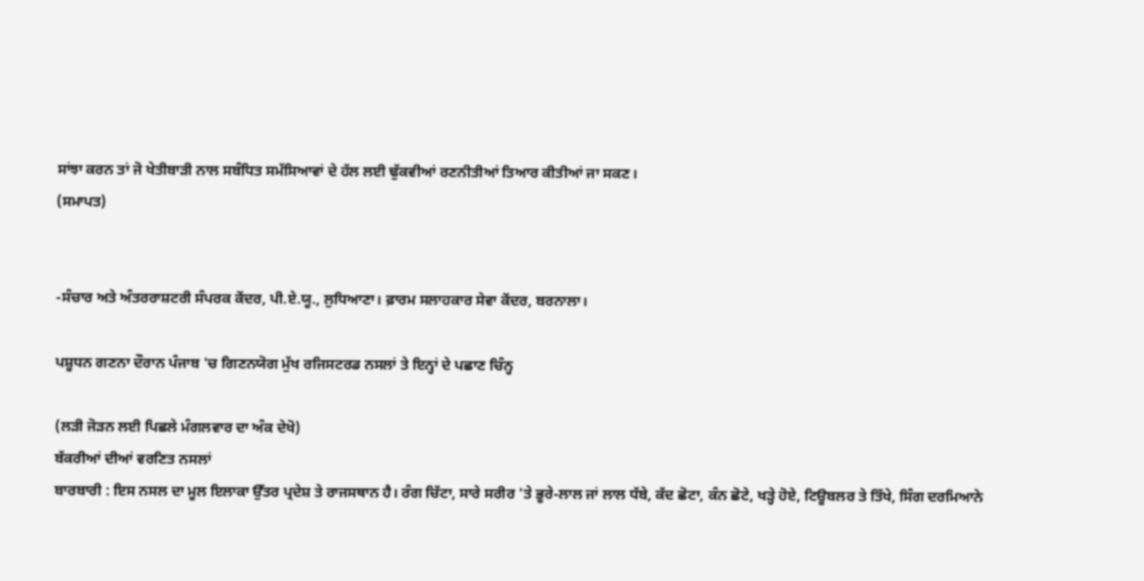ਸਾਂਝਾ ਕਰਨ ਤਾਂ ਜੋ ਖੇਤੀਬਾੜੀ ਨਾਲ ਸਬੰਧਿਤ ਸਮੱਸਿਆਵਾਂ ਦੇ ਹੱਲ ਲਈ ਢੁੱਕਵੀਆਂ ਰਣਨੀਤੀਆਂ ਤਿਆਰ ਕੀਤੀਆਂ ਜਾ ਸਕਣ।
(ਸਮਾਪਤ)


-ਸੰਚਾਰ ਅਤੇ ਅੰਤਰਰਾਸ਼ਟਰੀ ਸੰਪਰਕ ਕੇਂਦਰ, ਪੀ.ਏ.ਯੂ., ਲੁਧਿਆਣਾ। ਫ਼ਾਰਮ ਸਲਾਹਕਾਰ ਸੇਵਾ ਕੇਂਦਰ, ਬਰਨਾਲਾ।

ਪਸ਼ੂਧਨ ਗਣਨਾ ਦੌਰਾਨ ਪੰਜਾਬ 'ਚ ਗਿਣਨਯੋਗ ਮੁੱਖ ਰਜਿਸਟਰਡ ਨਸਲਾਂ ਤੇ ਇਨ੍ਹਾਂ ਦੇ ਪਛਾਣ ਚਿੰਨ੍ਹ

(ਲੜੀ ਜੋੜਨ ਲਈ ਪਿਛਲੇ ਮੰਗਲਵਾਰ ਦਾ ਅੰਕ ਦੇਖੋ)
ਬੱਕਰੀਆਂ ਦੀਆਂ ਵਰਣਿਤ ਨਸਲਾਂ
ਬਾਰਬਾਰੀ : ਇਸ ਨਸਲ ਦਾ ਮੂਲ ਇਲਾਕਾ ਉੱਤਰ ਪ੍ਰਦੇਸ਼ ਤੇ ਰਾਜਸਥਾਨ ਹੈ। ਰੰਗ ਚਿੱਟਾ, ਸਾਰੇ ਸਰੀਰ 'ਤੇ ਭੂਰੇ-ਲਾਲ ਜਾਂ ਲਾਲ ਧੱਬੇ, ਕੱਦ ਛੋਟਾ, ਕੰਨ ਛੋਟੇ, ਖੜ੍ਹੇ ਹੋਏ, ਟਿਊਬਲਰ ਤੇ ਤਿੱਖੇ, ਸਿੰਗ ਦਰਮਿਆਨੇ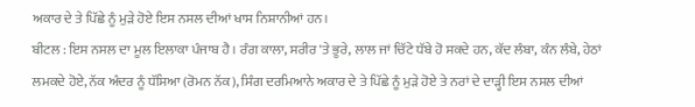ਅਕਾਰ ਦੇ ਤੇ ਪਿੱਛੇ ਨੂੰ ਮੁੜੇ ਹੋਏ ਇਸ ਨਸਲ ਦੀਆਂ ਖਾਸ ਨਿਸ਼ਾਨੀਆਂ ਹਨ।
ਬੀਟਲ : ਇਸ ਨਸਲ ਦਾ ਮੂਲ ਇਲਾਕਾ ਪੰਜਾਬ ਹੈ। ਰੰਗ ਕਾਲਾ, ਸਰੀਰ 'ਤੇ ਭੂਰੇ, ਲਾਲ ਜਾਂ ਚਿੱਟੇ ਧੱਬੇ ਹੋ ਸਕਦੇ ਹਨ, ਕੱਦ ਲੰਬਾ, ਕੰਨ ਲੰਬੇ, ਹੇਠਾਂ ਲਮਕਦੇ ਹੋਏ, ਨੱਕ ਅੰਦਰ ਨੂੰ ਧੱਸਿਆ (ਰੋਮਨ ਨੱਕ), ਸਿੰਗ ਦਰਮਿਆਨੇ ਅਕਾਰ ਦੇ ਤੇ ਪਿੱਛੇ ਨੂੰ ਮੁੜੇ ਹੋਏ ਤੇ ਨਰਾਂ ਦੇ ਦਾੜ੍ਹੀ ਇਸ ਨਸਲ ਦੀਆਂ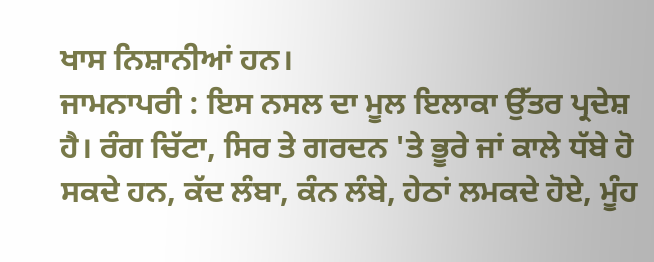ਖਾਸ ਨਿਸ਼ਾਨੀਆਂ ਹਨ।
ਜਾਮਨਾਪਰੀ : ਇਸ ਨਸਲ ਦਾ ਮੂਲ ਇਲਾਕਾ ਉੱਤਰ ਪ੍ਰਦੇਸ਼ ਹੈ। ਰੰਗ ਚਿੱਟਾ, ਸਿਰ ਤੇ ਗਰਦਨ 'ਤੇ ਭੂਰੇ ਜਾਂ ਕਾਲੇ ਧੱਬੇ ਹੋ ਸਕਦੇ ਹਨ, ਕੱਦ ਲੰਬਾ, ਕੰਨ ਲੰਬੇ, ਹੇਠਾਂ ਲਮਕਦੇ ਹੋਏ, ਮੂੰਹ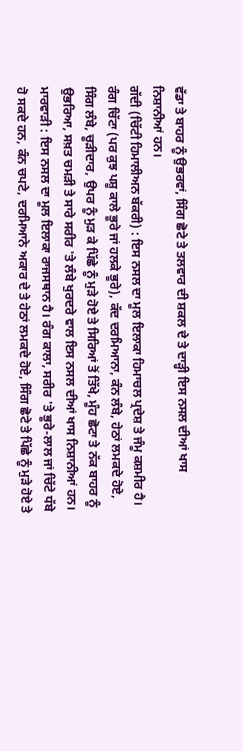ਵੱਡਾ ਤੇ ਬਾਹਰ ਨੂੰ ਉਭਰਵਾਂ, ਸਿੰਗ ਛੋਟੇ ਤੇ ਤਲਵਾਰ ਦੀ ਸ਼ਕਲ ਦੇ ਤੇ ਦਾੜ੍ਹੀ ਇਸ ਨਸਲ ਦੀਆਂ ਖਾਸ ਨਿਸ਼ਾਨੀਆਂ ਹਨ।
ਗੱਦੀ (ਚਿੱਟੀ ਹਿਮਾਲੀਅਨ ਬੱਕਰੀ) : ਇਸ ਨਸਲ ਦਾ ਮੂਲ ਇਲਾਕਾ ਹਿਮਾਚਲ ਪ੍ਰਦੇਸ਼ ਤੇ ਜੰਮੂ ਕਸ਼ਮੀਰ ਹੈ। ਰੰਗ ਚਿੱਟਾ (ਪਰ ਕੁਝ ਪਸ਼ੂ ਕਾਲੇ ਭੂਰੇ ਜਾਂ ਹਲਕੇ ਭੂਰੇ), ਕੱਦ ਦਰਮਿਆਨਾ, ਕੰਨ ਲੰਬੇ, ਹੇਠਾਂ ਲਮਕਦੇ ਹੋਏ, ਸਿੰਗ ਲੰਬੇ, ਚੂੜੀਦਾਰ, ਉਪਰ ਨੂੰ ਮੁੜ ਕੇ ਪਿੱਛੇ ਨੂੰ ਮੁੜੇ ਹੋਏ ਤੇ ਸਿਰਿਆਂ ਤੋਂ ਤਿੱਖੇ, ਮੂੰਹ ਛੋਟਾ ਤੇ ਨੱਕ ਬਾਹਰ ਨੂੰ ਉਭਰਿਆ, ਸਖ਼ਤ ਚਮੜੀ ਤੇ ਸਾਰੇ ਸਰੀਰ 'ਤੇ ਲੰਬੇ ਖੁਰਦਰੇ ਵਾਲ ਇਸ ਨਸਲ ਦੀਆਂ ਖਾਸ ਨਿਸ਼ਾਨੀਆਂ ਹਨ।
ਮਾਰਵਾੜੀ : ਇਸ ਨਸਲ ਦਾ ਮੂਲ ਇਲਾਕਾ ਰਾਜਸਥਾਨ ਹੈ। ਰੰਗ ਕਾਲਾ, ਸਰੀਰ 'ਤੇ ਭੂਰੇ-ਲਾਲ ਜਾਂ ਚਿੱਟੇ ਧੱਬੇ ਹੋ ਸਕਦੇ ਹਨ, ਕੰਨ ਚਪਟੇ, ਦਰਮਿਆਨੇ ਅਕਾਰ ਦੇ ਤੇ ਹੇਠਾਂ ਲਮਕਦੇ ਹੋਏ, ਸਿੰਗ ਛੋਟੇ ਤੇ ਪਿੱਛੇ ਨੂੰ ਮੁੜੇ ਹੋਏ ਤੇ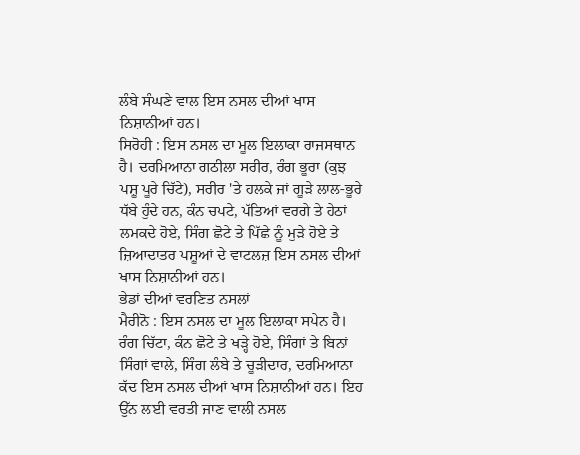ਲੰਬੇ ਸੰਘਣੇ ਵਾਲ ਇਸ ਨਸਲ ਦੀਆਂ ਖਾਸ ਨਿਸ਼ਾਨੀਆਂ ਹਨ।
ਸਿਰੋਹੀ : ਇਸ ਨਸਲ ਦਾ ਮੂਲ ਇਲਾਕਾ ਰਾਜਸਥਾਨ ਹੈ। ਦਰਮਿਆਨਾ ਗਠੀਲਾ ਸਰੀਰ, ਰੰਗ ਭੂਰਾ (ਕੁਝ ਪਸ਼ੂ ਪੂਰੇ ਚਿੱਟੇ), ਸਰੀਰ 'ਤੇ ਹਲਕੇ ਜਾਂ ਗੂੜੇ ਲਾਲ-ਭੂਰੇ ਧੱਬੇ ਹੁੰਦੇ ਹਨ, ਕੰਨ ਚਪਟੇ, ਪੱਤਿਆਂ ਵਰਗੇ ਤੇ ਹੇਠਾਂ ਲਮਕਦੇ ਹੋਏ, ਸਿੰਗ ਛੋਟੇ ਤੇ ਪਿੱਛੇ ਨੂੰ ਮੁੜੇ ਹੋਏ ਤੇ ਜ਼ਿਆਦਾਤਰ ਪਸ਼ੂਆਂ ਦੇ ਵਾਟਲਜ਼ ਇਸ ਨਸਲ ਦੀਆਂ ਖਾਸ ਨਿਸ਼ਾਨੀਆਂ ਹਨ।
ਭੇਡਾਂ ਦੀਆਂ ਵਰਣਿਤ ਨਸਲਾਂ
ਮੈਰੀਨੋ : ਇਸ ਨਸਲ ਦਾ ਮੂਲ ਇਲਾਕਾ ਸਪੇਨ ਹੈ। ਰੰਗ ਚਿੱਟਾ, ਕੰਨ ਛੋਟੇ ਤੇ ਖੜ੍ਹੇ ਹੋਏ, ਸਿੰਗਾਂ ਤੇ ਬਿਨਾਂ ਸਿੰਗਾਂ ਵਾਲੇ, ਸਿੰਗ ਲੰਬੇ ਤੇ ਚੂੜੀਦਾਰ, ਦਰਮਿਆਨਾ ਕੱਦ ਇਸ ਨਸਲ ਦੀਆਂ ਖਾਸ ਨਿਸ਼ਾਨੀਆਂ ਹਨ। ਇਹ ਉੱਨ ਲਈ ਵਰਤੀ ਜਾਣ ਵਾਲੀ ਨਸਲ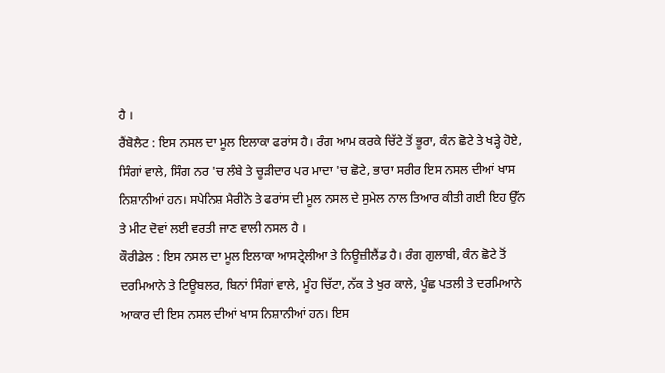ਹੈ ।
ਰੈਂਬੋਲੈਟ : ਇਸ ਨਸਲ ਦਾ ਮੂਲ ਇਲਾਕਾ ਫਰਾਂਸ ਹੈ। ਰੰਗ ਆਮ ਕਰਕੇ ਚਿੱਟੇ ਤੋਂ ਭੂਰਾ, ਕੰਨ ਛੋਟੇ ਤੇ ਖੜ੍ਹੇ ਹੋਏ, ਸਿੰਗਾਂ ਵਾਲੇ, ਸਿੰਗ ਨਰ 'ਚ ਲੰਬੇ ਤੇ ਚੂੜੀਦਾਰ ਪਰ ਮਾਦਾ 'ਚ ਛੋਟੇ, ਭਾਰਾ ਸਰੀਰ ਇਸ ਨਸਲ ਦੀਆਂ ਖਾਸ ਨਿਸ਼ਾਨੀਆਂ ਹਨ। ਸਪੇਨਿਸ਼ ਮੈਰੀਨੋ ਤੇ ਫਰਾਂਸ ਦੀ ਮੂਲ ਨਸਲ ਦੇ ਸੁਮੇਲ ਨਾਲ ਤਿਆਰ ਕੀਤੀ ਗਈ ਇਹ ਉੱਨ ਤੇ ਮੀਟ ਦੋਵਾਂ ਲਈ ਵਰਤੀ ਜਾਣ ਵਾਲੀ ਨਸਲ ਹੈ ।
ਕੌਰੀਡੇਲ : ਇਸ ਨਸਲ ਦਾ ਮੂਲ ਇਲਾਕਾ ਆਸਟ੍ਰੇਲੀਆ ਤੇ ਨਿਊਜ਼ੀਲੈਂਡ ਹੈ। ਰੰਗ ਗੁਲਾਬੀ, ਕੰਨ ਛੋਟੇ ਤੋਂ ਦਰਮਿਆਨੇ ਤੇ ਟਿਊਬਲਰ, ਬਿਨਾਂ ਸਿੰਗਾਂ ਵਾਲੇ, ਮੂੰਹ ਚਿੱਟਾ, ਨੱਕ ਤੇ ਖੁਰ ਕਾਲੇ, ਪੂੰਛ ਪਤਲੀ ਤੇ ਦਰਮਿਆਨੇ ਆਕਾਰ ਦੀ ਇਸ ਨਸਲ ਦੀਆਂ ਖਾਸ ਨਿਸ਼ਾਨੀਆਂ ਹਨ। ਇਸ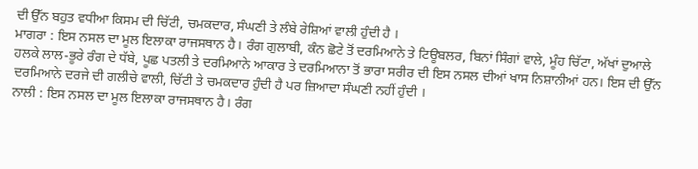ਦੀ ਉੱਨ ਬਹੁਤ ਵਧੀਆ ਕਿਸਮ ਦੀ ਚਿੱਟੀ, ਚਮਕਦਾਰ, ਸੰਘਣੀ ਤੇ ਲੰਬੇ ਰੇਸ਼ਿਆਂ ਵਾਲੀ ਹੁੰਦੀ ਹੈ ।
ਮਾਗਰਾ : ਇਸ ਨਸਲ ਦਾ ਮੂਲ ਇਲਾਕਾ ਰਾਜਸਥਾਨ ਹੈ। ਰੰਗ ਗੁਲਾਬੀ, ਕੰਨ ਛੋਟੇ ਤੋਂ ਦਰਮਿਆਨੇ ਤੇ ਟਿਊਬਲਰ, ਬਿਨਾਂ ਸਿੰਗਾਂ ਵਾਲੇ, ਮੂੰਹ ਚਿੱਟਾ, ਅੱਖਾਂ ਦੁਆਲੇ ਹਲਕੇ ਲਾਲ-ਭੂਰੇ ਰੰਗ ਦੇ ਧੱਬੇ, ਪੂਛ ਪਤਲੀ ਤੇ ਦਰਮਿਆਨੇ ਆਕਾਰ ਤੇ ਦਰਮਿਆਨਾ ਤੋਂ ਭਾਰਾ ਸਰੀਰ ਦੀ ਇਸ ਨਸਲ ਦੀਆਂ ਖਾਸ ਨਿਸ਼ਾਨੀਆਂ ਹਨ। ਇਸ ਦੀ ਉੱਨ ਦਰਮਿਆਨੇ ਦਰਜੇ ਦੀ ਗਲੀਚੇ ਵਾਲੀ, ਚਿੱਟੀ ਤੇ ਚਮਕਦਾਰ ਹੁੰਦੀ ਹੈ ਪਰ ਜ਼ਿਆਦਾ ਸੰਘਣੀ ਨਹੀਂ ਹੁੰਦੀ ।
ਨਾਲੀ : ਇਸ ਨਸਲ ਦਾ ਮੂਲ ਇਲਾਕਾ ਰਾਜਸਥਾਨ ਹੈ। ਰੰਗ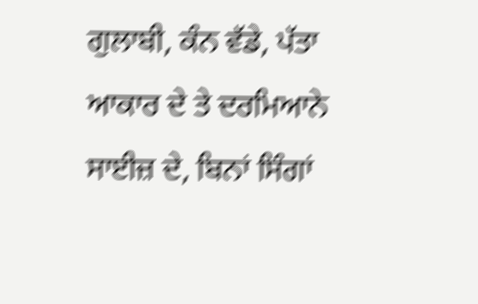ਗੁਲਾਬੀ, ਕੰਨ ਵੱਡੇ, ਪੱਤਾ ਆਕਾਰ ਦੇ ਤੇ ਦਰਮਿਆਨੇ ਸਾਈਜ਼ ਦੇ, ਬਿਨਾਂ ਸਿੰਗਾਂ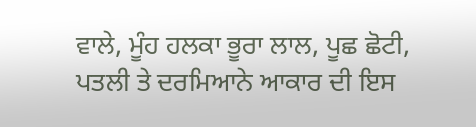ਵਾਲੇ, ਮੂੰਹ ਹਲਕਾ ਭੂਰਾ ਲਾਲ, ਪੂਛ ਛੋਟੀ, ਪਤਲੀ ਤੇ ਦਰਮਿਆਨੇ ਆਕਾਰ ਦੀ ਇਸ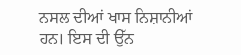ਨਸਲ ਦੀਆਂ ਖਾਸ ਨਿਸ਼ਾਨੀਆਂ ਹਨ। ਇਸ ਦੀ ਉੱਨ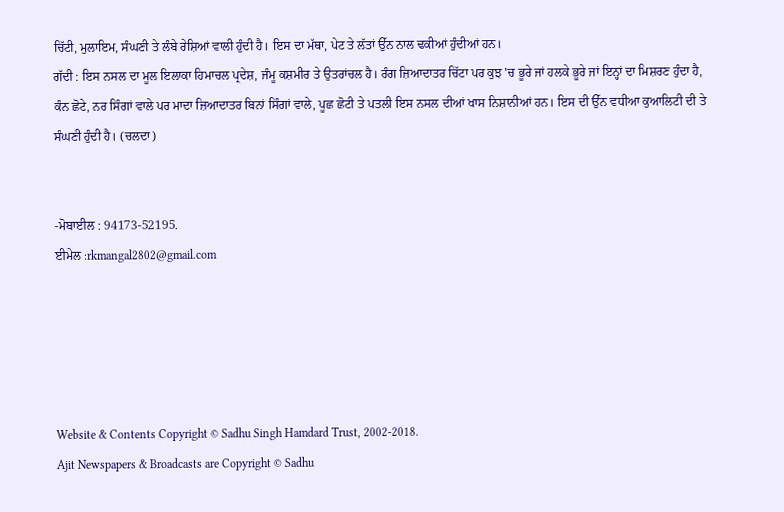ਚਿੱਟੀ, ਮੁਲਾਇਮ, ਸੰਘਣੀ ਤੇ ਲੰਬੇ ਰੇਸ਼ਿਆਂ ਵਾਲੀ ਹੁੰਦੀ ਹੈ। ਇਸ ਦਾ ਮੱਥਾ, ਪੇਟ ਤੇ ਲੱਤਾਂ ਉੱਨ ਨਾਲ ਢਕੀਆਂ ਹੁੰਦੀਆਂ ਹਨ।
ਗੱਦੀ : ਇਸ ਨਸਲ ਦਾ ਮੂਲ ਇਲਾਕਾ ਹਿਮਾਚਲ ਪ੍ਰਦੇਸ਼, ਜੰਮੂ ਕਸ਼ਮੀਰ ਤੇ ਉਤਰਾਂਚਲ ਹੈ। ਰੰਗ ਜ਼ਿਆਦਾਤਰ ਚਿੱਟਾ ਪਰ ਕੁਝ 'ਚ ਭੂਰੇ ਜਾਂ ਹਲਕੇ ਭੂਰੇ ਜਾਂ ਇਨ੍ਹਾਂ ਦਾ ਮਿਸ਼ਰਣ ਹੁੰਦਾ ਹੈ, ਕੰਨ ਛੋਟੇ, ਨਰ ਸਿੰਗਾਂ ਵਾਲੇ ਪਰ ਮਾਦਾ ਜ਼ਿਆਦਾਤਰ ਬਿਨਾਂ ਸਿੰਗਾਂ ਵਾਲੇ, ਪੂਛ ਛੋਟੀ ਤੇ ਪਤਲੀ ਇਸ ਨਸਲ ਦੀਆਂ ਖਾਸ ਨਿਸ਼ਾਨੀਆਂ ਹਨ। ਇਸ ਦੀ ਉੱਨ ਵਧੀਆ ਕੁਆਲਿਟੀ ਦੀ ਤੇ ਸੰਘਣੀ ਹੁੰਦੀ ਹੈ। (ਚਲਦਾ)


-ਮੋਬਾਈਲ : 94173-52195.
ਈਮੇਲ :rkmangal2802@gmail.com





Website & Contents Copyright © Sadhu Singh Hamdard Trust, 2002-2018.
Ajit Newspapers & Broadcasts are Copyright © Sadhu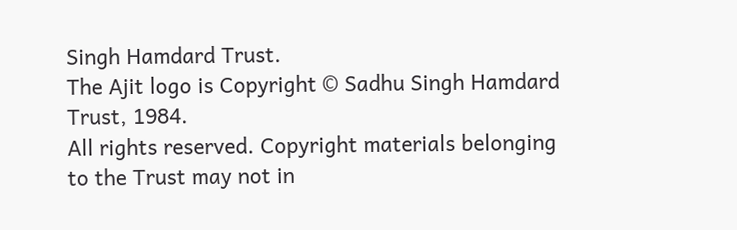Singh Hamdard Trust.
The Ajit logo is Copyright © Sadhu Singh Hamdard Trust, 1984.
All rights reserved. Copyright materials belonging to the Trust may not in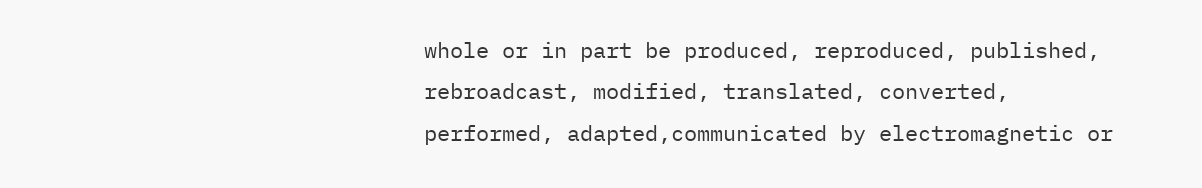whole or in part be produced, reproduced, published, rebroadcast, modified, translated, converted, performed, adapted,communicated by electromagnetic or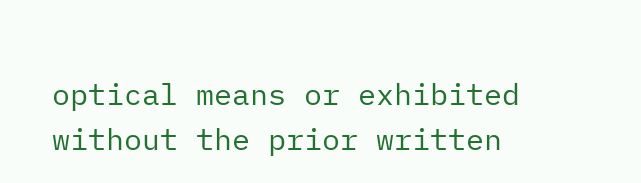optical means or exhibited without the prior written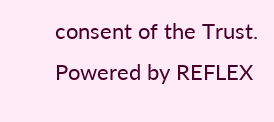consent of the Trust. Powered by REFLEX